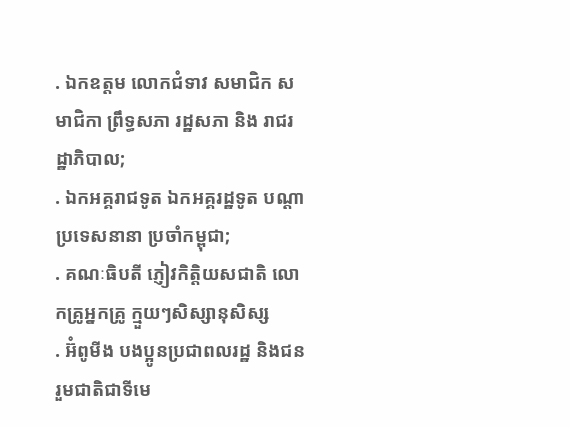. ឯកឧត្តម លោកជំទាវ សមាជិក សមាជិកា ព្រឹទ្ធសភា រដ្ឋសភា និង រាជរដ្ឋាភិបាល;
. ឯកអគ្គរាជទូត ឯកអគ្គរដ្ឋទូត បណ្ដាប្រទេសនានា ប្រចាំកម្ពុជា;
. គណៈធិបតី ភ្ញៀវកិត្តិយសជាតិ លោកគ្រូអ្នកគ្រូ ក្មួយៗសិស្សានុសិស្ស
. អ៊ំពូមីង បងប្អូនប្រជាពលរដ្ឋ និងជនរួមជាតិជាទីមេ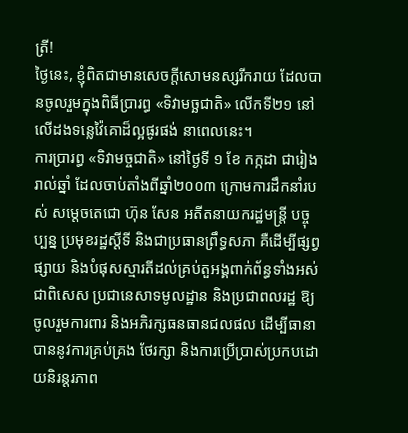ត្រី!
ថ្ងៃនេះ, ខ្ញុំពិតជាមានសេចក្ដីសោមនស្សរីករាយ ដែលបានចូលរួមក្នុងពិធីប្រារព្ធ «ទិវាមច្ឆជាតិ» លើកទី២១ នៅលើដងទន្លេវ៉ៃគោដ៏ល្អផូរផង់ នាពេលនេះ។
ការប្រារព្ធ «ទិវាមច្ចជាតិ» នៅថ្ងៃទី ១ ខែ កក្កដា ជារៀងរាល់ឆ្នាំ ដែលចាប់តាំងពីឆ្នាំ២០០៣ ក្រោមការដឹកនាំរបស់ សម្តេចតេជោ ហ៊ុន សែន អតីតនាយករដ្ឋមន្រ្តី បច្ចុប្បន្ន ប្រមុខរដ្ឋស្តីទី និងជាប្រធានព្រឹទ្ធសភា គឺដើម្បីផ្សព្វផ្សាយ និងបំផុសស្មារតីដល់គ្រប់តួអង្គពាក់ព័ន្ធទាំងអស់ ជាពិសេស ប្រជានេសាទមូលដ្ឋាន និងប្រជាពលរដ្ឋ ឱ្យចូលរួមការពារ និងអភិរក្សធនធានជលផល ដើម្បីធានាបាននូវការគ្រប់គ្រង ថែរក្សា និងការប្រើប្រាស់ប្រកបដោយនិរន្តរភាព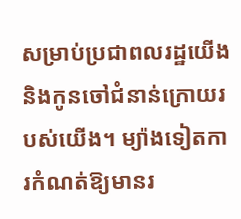សម្រាប់ប្រជាពលរដ្ឋយើង និងកូនចៅជំនាន់ក្រោយរបស់យើង។ ម្យ៉ាងទៀតការកំណត់ឱ្យមានរ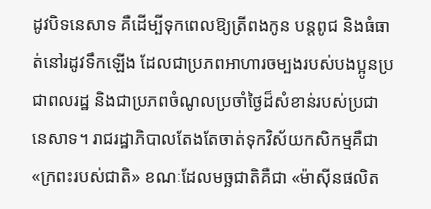ដូវបិទនេសាទ គឺដើម្បីទុកពេលឱ្យត្រីពងកូន បន្តពូជ និងធំធាត់នៅរដូវទឹកឡើង ដែលជាប្រភពអាហារចម្បងរបស់បងប្អូនប្រជាពលរដ្ឋ និងជាប្រភពចំណូលប្រចាំថ្ងៃដ៏សំខាន់របស់ប្រជានេសាទ។ រាជរដ្ឋាភិបាលតែងតែចាត់ទុកវិស័យកសិកម្មគឺជា «ក្រពះរបស់ជាតិ» ខណៈដែលមច្ឆជាតិគឺជា «ម៉ាស៊ីនផលិត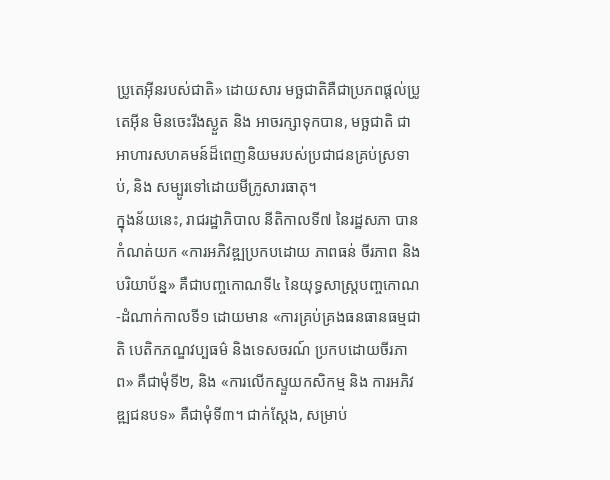ប្រូតេអ៊ីនរបស់ជាតិ» ដោយសារ មច្ឆជាតិគឺជាប្រភពផ្តល់ប្រូតេអ៊ីន មិនចេះរីងស្ងួត និង អាចរក្សាទុកបាន, មច្ឆជាតិ ជាអាហារសហគមន៍ដ៏ពេញនិយមរបស់ប្រជាជនគ្រប់ស្រទាប់, និង សម្បូរទៅដោយមីក្រូសារធាតុ។
ក្នុងន័យនេះ, រាជរដ្ឋាភិបាល នីតិកាលទី៧ នៃរដ្ឋសភា បានកំណត់យក «ការអភិវឌ្ឍប្រកបដោយ ភាពធន់ ចីរភាព និង បរិយាប័ន្ន» គឺជាបញ្ចកោណទី៤ នៃយុទ្ធសាស្រ្តបញ្ចកោណ-ដំណាក់កាលទី១ ដោយមាន «ការគ្រប់គ្រងធនធានធម្មជាតិ បេតិកភណ្ឌវប្បធម៌ និងទេសចរណ៍ ប្រកបដោយចីរភាព» គឺជាមុំទី២, និង «ការលើកស្ទួយកសិកម្ម និង ការអភិវឌ្ឍជនបទ» គឺជាមុំទី៣។ ជាក់ស្តែង, សម្រាប់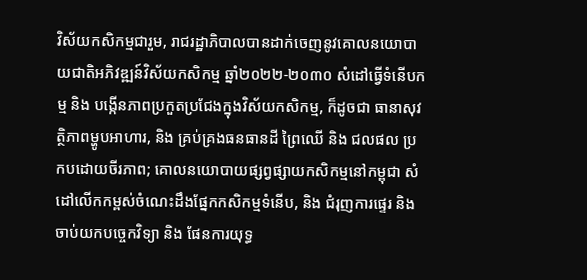វិស័យកសិកម្មជារួម, រាជរដ្ឋាភិបាលបានដាក់ចេញនូវគោលនយោបាយជាតិអភិវឌ្ឍន៍វិស័យកសិកម្ម ឆ្នាំ២០២២-២០៣០ សំដៅធ្វើទំនើបកម្ម និង បង្កើនភាពប្រកួតប្រជែងក្នុងវិស័យកសិកម្ម, ក៏ដូចជា ធានាសុវត្ថិភាពម្ហូបអាហារ, និង គ្រប់គ្រងធនធានដី ព្រៃឈើ និង ជលផល ប្រកបដោយចីរភាព; គោលនយោបាយផ្សព្វផ្សាយកសិកម្មនៅកម្ពុជា សំដៅលើកកម្ពស់ចំណេះដឹងផ្នែកកសិកម្មទំនើប, និង ជំរុញការផ្ទេរ និង ចាប់យកបច្ចេកវិទ្យា និង ផែនការយុទ្ធ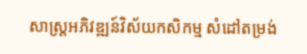សាស្រ្តអភិវឌ្ឍន៍វិស័យកសិកម្ម សំដៅតម្រង់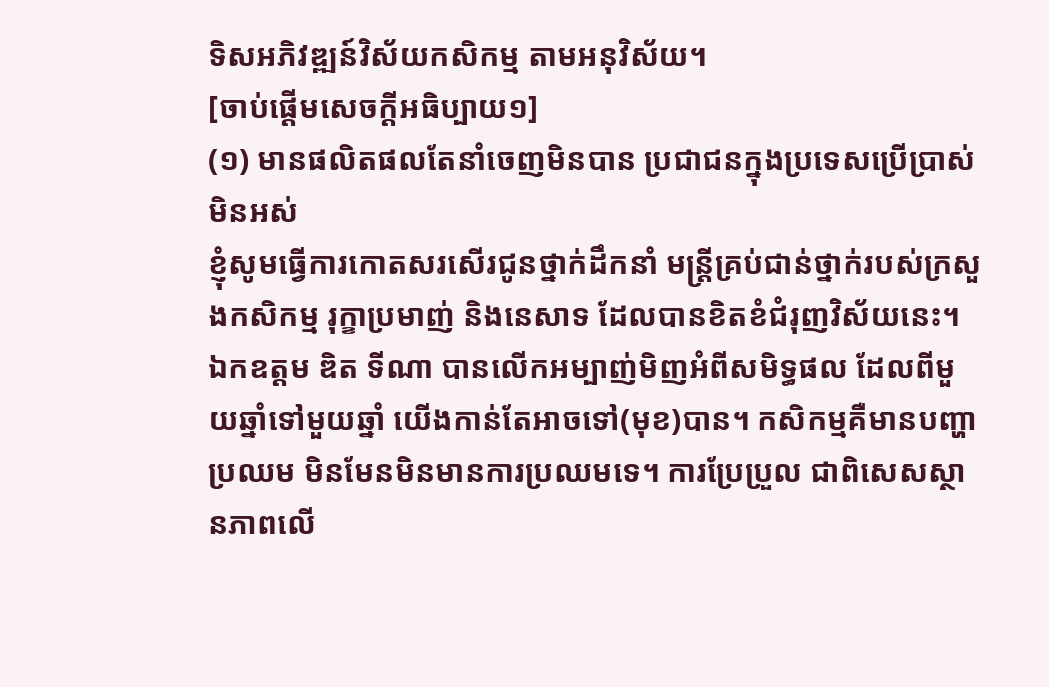ទិសអភិវឌ្ឍន៍វិស័យកសិកម្ម តាមអនុវិស័យ។
[ចាប់ផ្ដើមសេចក្ដីអធិប្បាយ១]
(១) មានផលិតផលតែនាំចេញមិនបាន ប្រជាជនក្នុងប្រទេសប្រើប្រាស់មិនអស់
ខ្ញុំសូមធ្វើការកោតសរសើរជូនថ្នាក់ដឹកនាំ មន្ត្រីគ្រប់ជាន់ថ្នាក់របស់ក្រសួងកសិកម្ម រុក្ខាប្រមាញ់ និងនេសាទ ដែលបានខិតខំជំរុញវិស័យនេះ។ ឯកឧត្តម ឌិត ទីណា បានលើកអម្បាញ់មិញអំពីសមិទ្ធផល ដែលពីមួយឆ្នាំទៅមួយឆ្នាំ យើងកាន់តែអាចទៅ(មុខ)បាន។ កសិកម្មគឺមានបញ្ហាប្រឈម មិនមែនមិនមានការប្រឈមទេ។ ការប្រែប្រួល ជាពិសេសស្ថានភាពលើ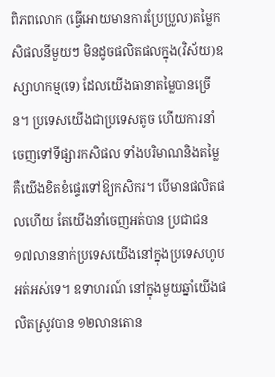ពិភពលោក (ធ្វើអោយមានការប្រែប្រួល)តម្លៃកសិផលនីមួយៗ មិនដូចផលិតផលក្នុង(វិស័យ)ឧស្សាហកម្ម(ទេ) ដែលយើងធានាតម្លៃបានច្រើន។ ប្រទេសយើងជាប្រទេសតូច ហើយការនាំចេញទៅទីផ្សារកសិផល ទាំងបរិមាណនិងតម្លៃ គឺយើងខិតខំផ្ទេរទៅឱ្យកសិករ។ បើមានផលិតផលហើយ តែយើងនាំចេញអត់បាន ប្រជាជន ១៧លាននាក់ប្រទេសយើងនៅក្នុងប្រទេសហូបអត់អស់ទេ។ ឧទាហរណ៍ នៅក្នុងមួយឆ្នាំយើងផលិតស្រូវបាន ១២លានតោន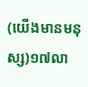(យើងមានមនុស្ស)១៧លា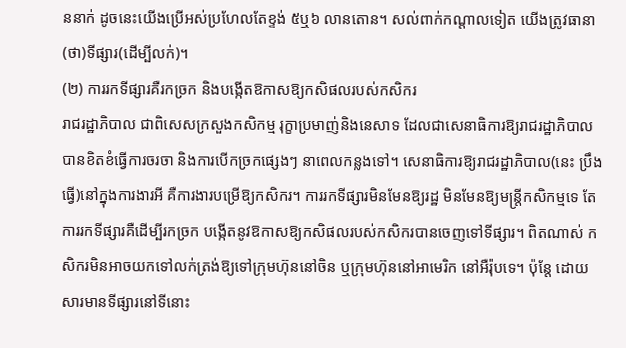ននាក់ ដូចនេះយើងប្រើអស់ប្រហែលតែខ្ទង់ ៥ឬ៦ លានតោន។ សល់ពាក់កណ្តាលទៀត យើងត្រូវធានា(ថា)ទីផ្សារ(ដើម្បីលក់)។
(២) ការរកទីផ្សារគឺរកច្រក និងបង្កើតឱកាសឱ្យកសិផលរបស់កសិករ
រាជរដ្ឋាភិបាល ជាពិសេសក្រសួងកសិកម្ម រុក្ខាប្រមាញ់និងនេសាទ ដែលជាសេនាធិការឱ្យរាជរដ្ឋាភិបាល បានខិតខំធ្វើការចរចា និងការបើកច្រកផ្សេងៗ នាពេលកន្លងទៅ។ សេនាធិការឱ្យរាជរដ្ឋាភិបាល(នេះ ប្រឹងធ្វើ)នៅក្នុងការងារអី គឺការងារបម្រើឱ្យកសិករ។ ការរកទីផ្សារមិនមែនឱ្យរដ្ឋ មិនមែនឱ្យមន្ត្រីកសិកម្មទេ តែការរកទីផ្សារគឺដើម្បីរកច្រក បង្កើតនូវឱកាសឱ្យកសិផលរបស់កសិករបានចេញទៅទីផ្សារ។ ពិតណាស់ កសិករមិនអាចយកទៅលក់ត្រង់ឱ្យទៅក្រុមហ៊ុននៅចិន ឬក្រុមហ៊ុននៅអាមេរិក នៅអឺរ៉ុបទេ។ ប៉ុន្តែ ដោយសារមានទីផ្សារនៅទីនោះ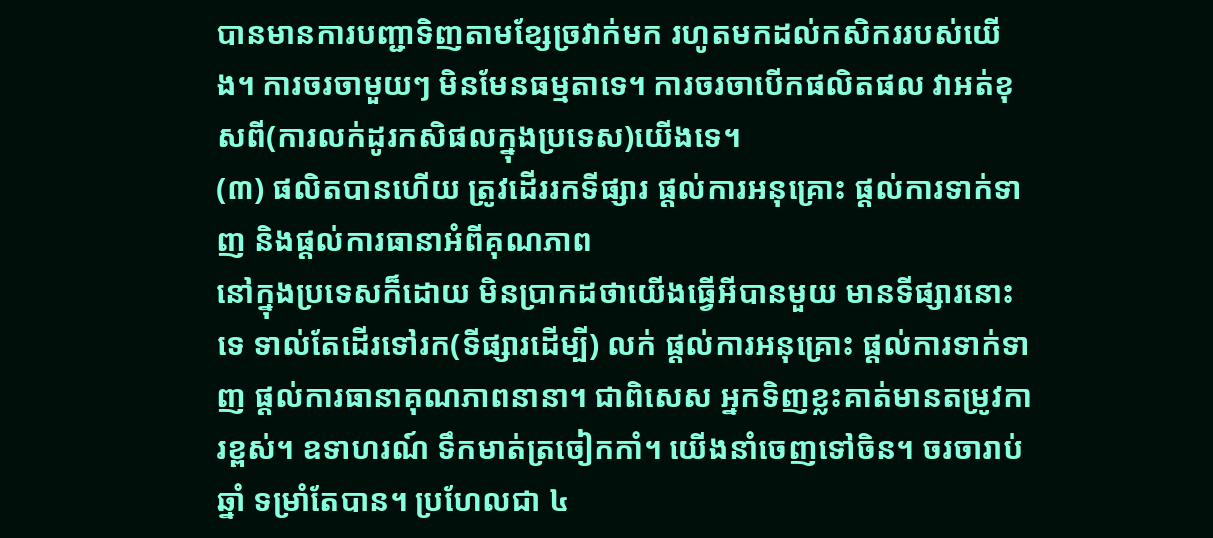បានមានការបញ្ជាទិញតាមខ្សែច្រវាក់មក រហូតមកដល់កសិកររបស់យើង។ ការចរចាមួយៗ មិនមែនធម្មតាទេ។ ការចរចាបើកផលិតផល វាអត់ខុសពី(ការលក់ដូរកសិផលក្នុងប្រទេស)យើងទេ។
(៣) ផលិតបានហើយ ត្រូវដើររកទីផ្សារ ផ្តល់ការអនុគ្រោះ ផ្តល់ការទាក់ទាញ និងផ្តល់ការធានាអំពីគុណភាព
នៅក្នុងប្រទេសក៏ដោយ មិនប្រាកដថាយើងធ្វើអីបានមួយ មានទីផ្សារនោះទេ ទាល់តែដើរទៅរក(ទីផ្សារដើម្បី) លក់ ផ្តល់ការអនុគ្រោះ ផ្តល់ការទាក់ទាញ ផ្តល់ការធានាគុណភាពនានា។ ជាពិសេស អ្នកទិញខ្លះគាត់មានតម្រូវការខ្ពស់។ ឧទាហរណ៍ ទឹកមាត់ត្រចៀកកាំ។ យើងនាំចេញទៅចិន។ ចរចារាប់ឆ្នាំ ទម្រាំតែបាន។ ប្រហែលជា ៤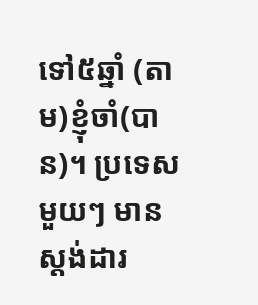ទៅ៥ឆ្នាំ (តាម)ខ្ញុំចាំ(បាន)។ ប្រទេសមួយៗ មានស្តង់ដារ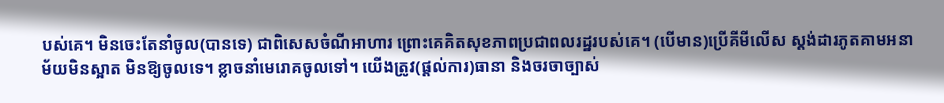បស់គេ។ មិនចេះតែនាំចូល(បានទេ) ជាពិសេសចំណីអាហារ ព្រោះគេគិតសុខភាពប្រជាពលរដ្ឋរបស់គេ។ (បើមាន)ប្រើគីមីលើស ស្តង់ដារភូតគាមអនាម័យមិនស្អាត មិនឱ្យចូលទេ។ ខ្លាចនាំមេរោគចូលទៅ។ យើងត្រូវ(ផ្តល់ការ)ធានា និងចរចាច្បាស់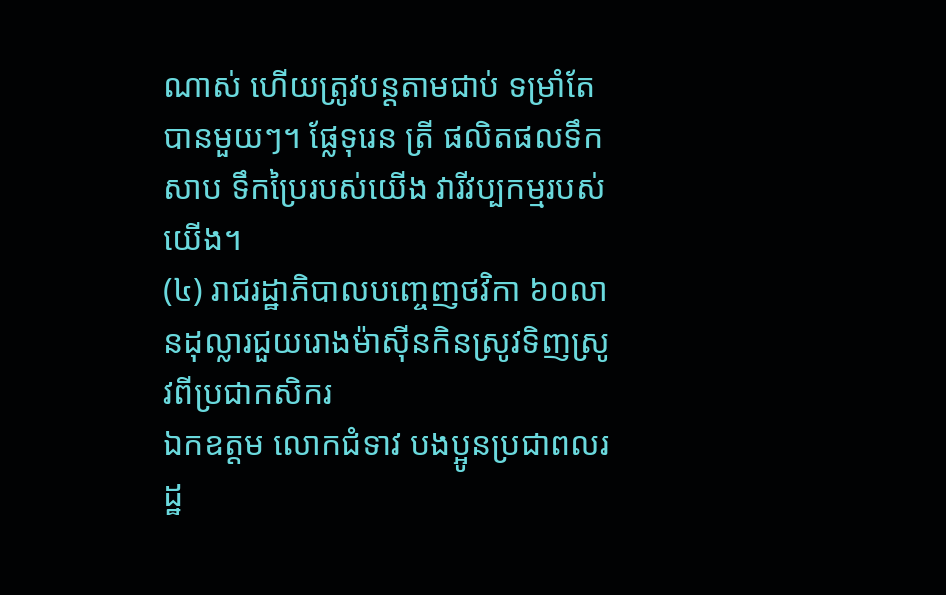ណាស់ ហើយត្រូវបន្តតាមជាប់ ទម្រាំតែបានមួយៗ។ ផ្លែទុរេន ត្រី ផលិតផលទឹកសាប ទឹកប្រៃរបស់យើង វារីវប្បកម្មរបស់យើង។
(៤) រាជរដ្ឋាភិបាលបញ្ចេញថវិកា ៦០លានដុល្លារជួយរោងម៉ាស៊ីនកិនស្រូវទិញស្រូវពីប្រជាកសិករ
ឯកឧត្តម លោកជំទាវ បងប្អូនប្រជាពលរដ្ឋ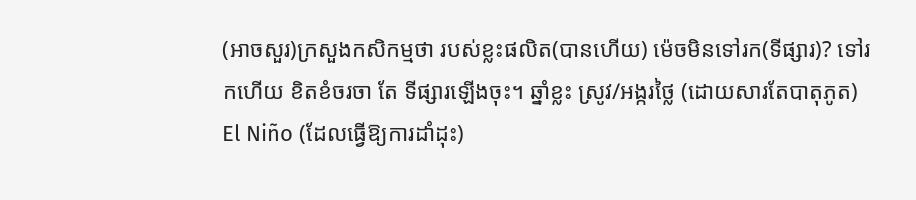(អាចសួរ)ក្រសួងកសិកម្មថា របស់ខ្លះផលិត(បានហើយ) ម៉េចមិនទៅរក(ទីផ្សារ)? ទៅរកហើយ ខិតខំចរចា តែ ទីផ្សារឡើងចុះ។ ឆ្នាំខ្លះ ស្រូវ/អង្ករថ្លៃ (ដោយសារតែបាតុភូត) El Niño (ដែលធ្វើឱ្យការដាំដុះ)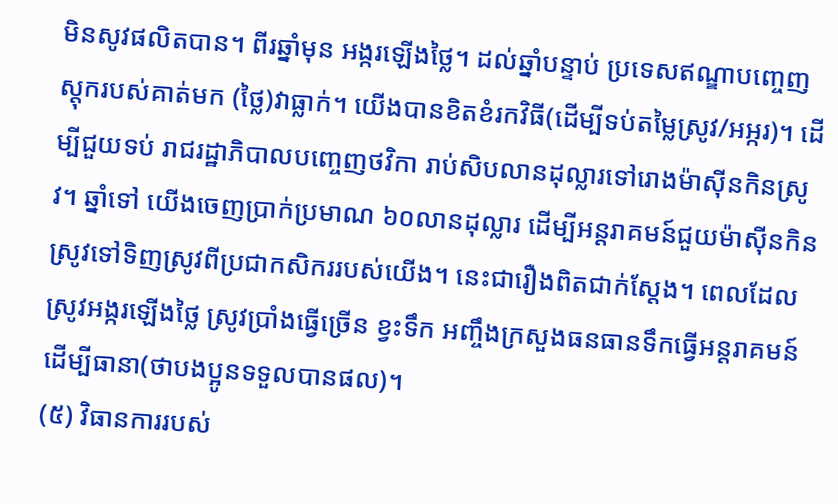មិនសូវផលិតបាន។ ពីរឆ្នាំមុន អង្ករឡើងថ្លៃ។ ដល់ឆ្នាំបន្ទាប់ ប្រទេសឥណ្ឌាបញ្ចេញស្តុករបស់គាត់មក (ថ្លៃ)វាធ្លាក់។ យើងបានខិតខំរកវិធី(ដើម្បីទប់តម្លៃស្រូវ/អអ្ករ)។ ដើម្បីជួយទប់ រាជរដ្ឋាភិបាលបញ្ចេញថវិកា រាប់សិបលានដុល្លារទៅរោងម៉ាស៊ីនកិនស្រូវ។ ឆ្នាំទៅ យើងចេញប្រាក់ប្រមាណ ៦០លានដុល្លារ ដើម្បីអន្តរាគមន៍ជួយម៉ាស៊ីនកិនស្រូវទៅទិញស្រូវពីប្រជាកសិកររបស់យើង។ នេះជារឿងពិតជាក់ស្តែង។ ពេលដែលស្រូវអង្ករឡើងថ្លៃ ស្រូវប្រាំងធ្វើច្រើន ខ្វះទឹក អញ្ចឹងក្រសួងធនធានទឹកធ្វើអន្តរាគមន៍ ដើម្បីធានា(ថាបងប្អូនទទួលបានផល)។
(៥) វិធានការរបស់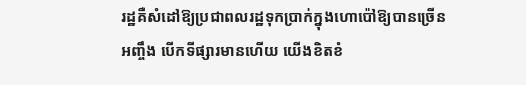រដ្ឋគឺសំដៅឱ្យប្រជាពលរដ្ឋទុកប្រាក់ក្នុងហោប៉ៅឱ្យបានច្រើន
អញ្ចឹង បើកទីផ្សារមានហើយ យើងខិតខំ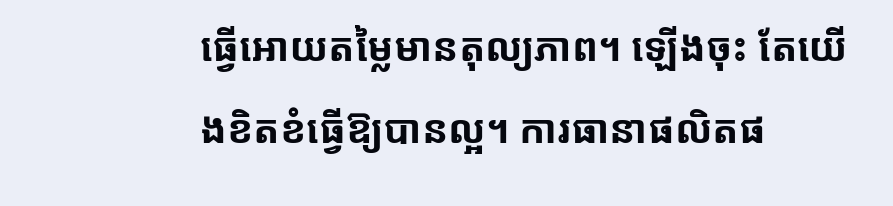ធ្វើអោយតម្លៃមានតុល្យភាព។ ឡើងចុះ តែយើងខិតខំធ្វើឱ្យបានល្អ។ ការធានាផលិតផ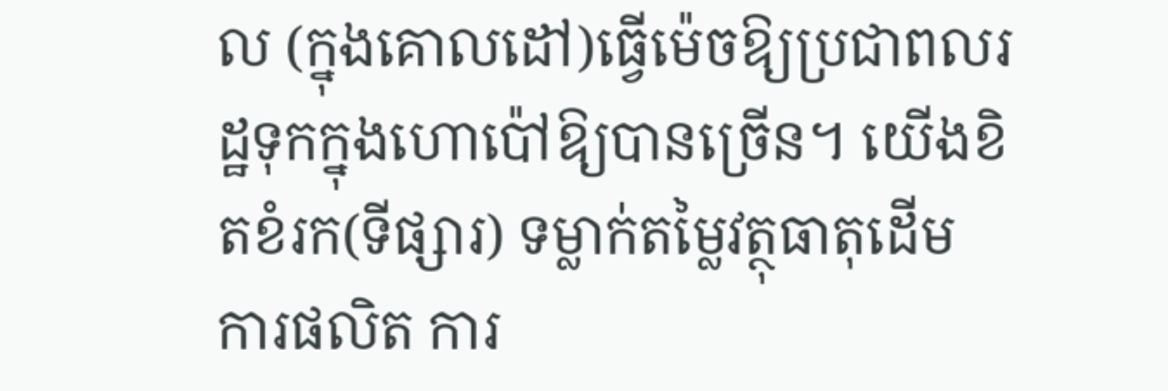ល (ក្នុងគោលដៅ)ធ្វើម៉េចឱ្យប្រជាពលរដ្ឋទុកក្នុងហោប៉ៅឱ្យបានច្រើន។ យើងខិតខំរក(ទីផ្សារ) ទម្លាក់តម្លៃវត្ថុធាតុដើម ការផលិត ការ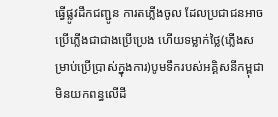ធ្វើផ្លូវដឹកជញ្ជូន ការតភ្លើងចូល ដែលប្រជាជនអាចប្រើភ្លើងជាជាងប្រើប្រេង ហើយទម្លាក់ថ្លៃ(ភ្លើងសម្រាប់ប្រើប្រាស់ក្នុងការ)បូមទឹករបស់អគ្គិសនីកម្ពុជា មិនយកពន្ធលើដី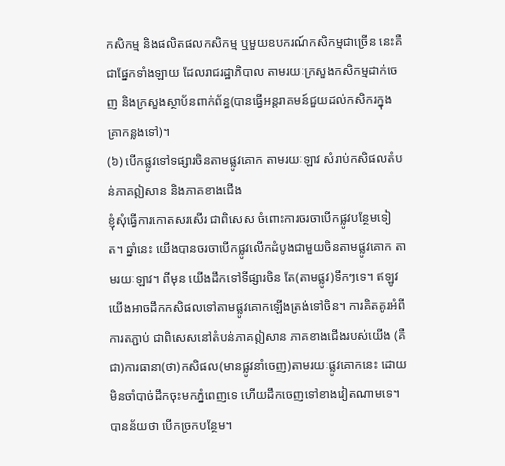កសិកម្ម និងផលិតផលកសិកម្ម ឬមួយឧបករណ៍កសិកម្មជាច្រើន នេះគឺជាផ្នែកទាំងឡាយ ដែលរាជរដ្ឋាភិបាល តាមរយៈក្រសួងកសិកម្មដាក់ចេញ និងក្រសួងស្ថាប័នពាក់ព័ន្ធ(បានធ្វើអន្តរាគមន៍ជួយដល់កសិករក្នុងគ្រាកន្លងទៅ)។
(៦) បើកផ្លូវទៅទផ្សារចិនតាមផ្លូវគោក តាមរយៈឡាវ សំរាប់កសិផលតំបន់ភាគឦសាន និងភាគខាងជើង
ខ្ញុំសុំធ្វើការកោតសរសើរ ជាពិសេស ចំពោះការចរចាបើកផ្លូវបន្ថែមទៀត។ ឆ្នាំនេះ យើងបានចរចាបើកផ្លូវលើកដំបូងជាមួយចិនតាមផ្លូវគោក តាមរយៈឡាវ។ ពីមុន យើងដឹកទៅទីផ្សារចិន តែ(តាមផ្លូវ)ទឹកៗទេ។ ឥឡូវ យើងអាចដឹកកសិផលទៅតាមផ្លូវគោកឡើងត្រង់ទៅចិន។ ការគិតគូរអំពីការតភ្ជាប់ ជាពិសេសនៅតំបន់ភាគឦសាន ភាគខាងជើងរបស់យើង (គឺជា)ការធានា(ថា)កសិផល(មានផ្លូវនាំចេញ)តាមរយៈផ្លូវគោកនេះ ដោយមិនចាំបាច់ដឹកចុះមកភ្នំពេញទេ ហើយដឹកចេញទៅខាងវៀតណាមទេ។ បានន័យថា បើកច្រកបន្ថែម។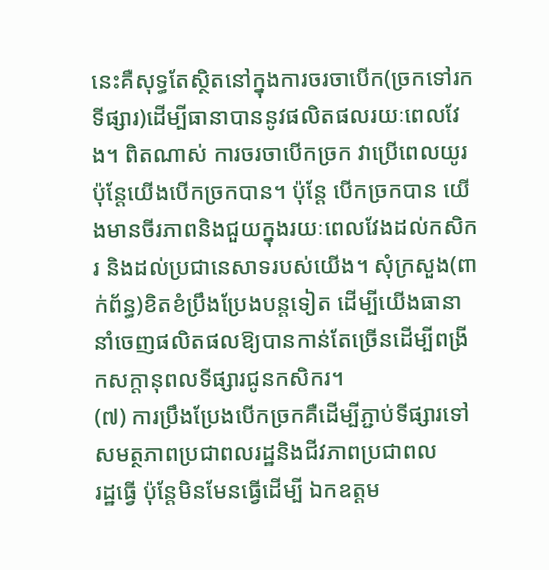នេះគឺសុទ្ធតែស្ថិតនៅក្នុងការចរចាបើក(ច្រកទៅរកទីផ្សារ)ដើម្បីធានាបាននូវផលិតផលរយៈពេលវែង។ ពិតណាស់ ការចរចាបើកច្រក វាប្រើពេលយូរ ប៉ុន្តែយើងបើកច្រកបាន។ ប៉ុន្តែ បើកច្រកបាន យើងមានចីរភាពនិងជួយក្នុងរយៈពេលវែងដល់កសិករ និងដល់ប្រជានេសាទរបស់យើង។ សុំក្រសួង(ពាក់ព័ន្ធ)ខិតខំប្រឹងប្រែងបន្តទៀត ដើម្បីយើងធានានាំចេញផលិតផលឱ្យបានកាន់តែច្រើនដើម្បីពង្រីកសក្តានុពលទីផ្សារជូនកសិករ។
(៧) ការប្រឹងប្រែងបើកច្រកគឺដើម្បីភ្ជាប់ទីផ្សារទៅសមត្ថភាពប្រជាពលរដ្ឋនិងជីវភាពប្រជាពល
រដ្ឋធ្វើ ប៉ុន្តែមិនមែនធ្វើដើម្បី ឯកឧត្តម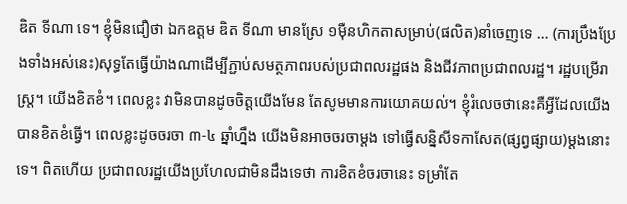ឌិត ទីណា ទេ។ ខ្ញុំមិនជឿថា ឯកឧត្តម ឌិត ទីណា មានស្រែ ១ម៉ឺនហិកតាសម្រាប់(ផលិត)នាំចេញទេ … (ការប្រឹងប្រែងទាំងអស់នេះ)សុទ្ធតែធ្វើយ៉ាងណាដើម្បីភ្ជាប់សមត្ថភាពរបស់ប្រជាពលរដ្ឋផង និងជីវភាពប្រជាពលរដ្ឋ។ រដ្ឋបម្រើរាស្ត្រ។ យើងខិតខំ។ ពេលខ្លះ វាមិនបានដូចចិត្តយើងមែន តែសូមមានការយោគយល់។ ខ្ញុំរំលេចថានេះគឺអ្វីដែលយើងបានខិតខំធ្វើ។ ពេលខ្លះដូចចរចា ៣-៤ ឆ្នាំហ្នឹង យើងមិនអាចចរចាម្តង ទៅធ្វើសន្និសីទកាសែត(ផ្សព្វផ្សាយ)ម្តងនោះទេ។ ពិតហើយ ប្រជាពលរដ្ឋយើងប្រហែលជាមិនដឹងទេថា ការខិតខំចរចានេះ ទម្រាំតែ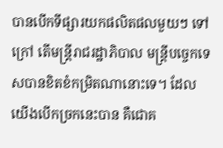បានបើកទីផ្សារយកផលិតផលមួយៗ ទៅក្រៅ តើមន្ត្រីរាជរដ្ឋាភិបាល មន្ត្រីបច្ចេកទេសបានខិតខំកម្រិតណានោះទេ។ ដែលយើងបើកច្រកនេះបាន គឺជោគ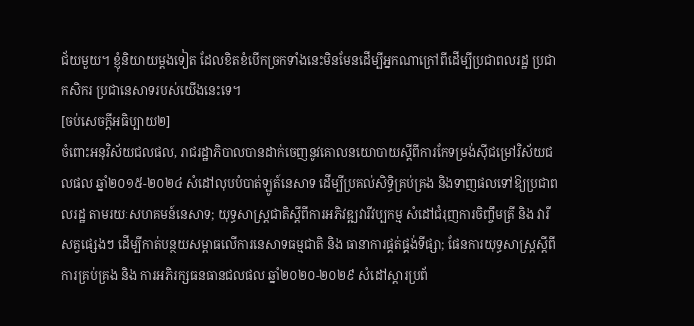ជ័យមួយ។ ខ្ញុំនិយាយម្តងទៀត ដែលខិតខំបើកច្រកទាំងនេះមិនមែនដើម្បីអ្នកណាក្រៅពីដើម្បីប្រជាពលរដ្ឋ ប្រជាកសិករ ប្រជានេសាទរបស់យើងនេះទេ។
[ចប់សេចក្ដីអធិប្បាយ២]
ចំពោះអនុវិស័យជលផល, រាជរដ្ឋាភិបាលបានដាក់ចេញនូវគោលនយោបាយស្តីពីការកែទម្រង់ស៊ីជម្រៅវិស័យជលផល ឆ្នាំ២០១៥-២០២៤ សំដៅលុបបំបាត់ឡូត៍នេសាទ ដើម្បីប្រគល់សិទ្ធិគ្រប់គ្រង និងទាញផលទៅឱ្យប្រជាពលរដ្ឋ តាមរយៈសហគមន៍នេសាទ; យុទ្ធសាស្ត្រជាតិស្តីពីការអភិវឌ្ឍវារីវប្បកម្ម សំដៅជំរុញការចិញ្ចឹមត្រី និង វារីសត្វផ្សេងៗ ដើម្បីកាត់បន្ថយសម្ពាធលើការនេសាទធម្មជាតិ និង ធានាការផ្គត់ផ្គង់ទីផ្សា; ផែនការយុទ្ធសាស្រ្តស្តីពីការគ្រប់គ្រង និង ការអភិរក្សធនធានជលផល ឆ្នាំ២០២០-២០២៩ សំដៅស្តារប្រព័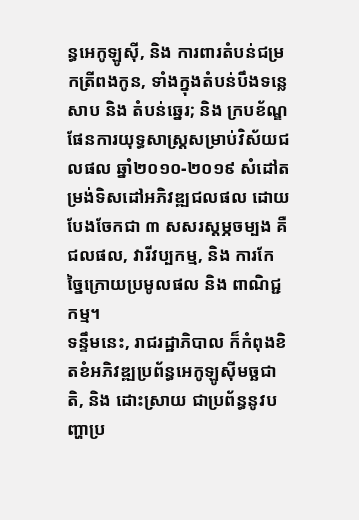ន្ធអេកូឡូស៊ី, និង ការពារតំបន់ជម្រកត្រីពងកូន, ទាំងក្នុងតំបន់បឹងទន្លេសាប និង តំបន់ឆ្នេរ; និង ក្របខ័ណ្ឌផែនការយុទ្ធសាស្រ្តសម្រាប់វិស័យជលផល ឆ្នាំ២០១០-២០១៩ សំដៅតម្រង់ទិសដៅអភិវឌ្ឍជលផល ដោយបែងចែកជា ៣ សសរស្តម្ភចម្បង គឺ ជលផល, វារីវប្បកម្ម, និង ការកែច្នៃក្រោយប្រមូលផល និង ពាណិជ្ជកម្ម។
ទន្ទឹមនេះ, រាជរដ្ឋាភិបាល ក៏កំពុងខិតខំអភិវឌ្ឍប្រព័ន្ធអេកូឡូស៊ីមច្ឆជាតិ, និង ដោះស្រាយ ជាប្រព័ន្ធនូវបញ្ហាប្រ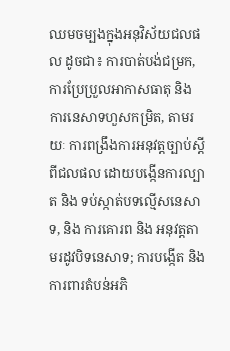ឈមចម្បងក្នុងអនុវិស័យជលផល ដូចជា៖ ការបាត់បង់ជម្រក, ការប្រែប្រួលអាកាសធាតុ និង ការនេសាទហួសកម្រិត, តាមរយៈ ការពង្រឹងការអនុវត្តច្បាប់ស្តីពីជលផល ដោយបង្កើនការល្បាត និង ទប់ស្កាត់បទល្មើសនេសាទ, និង ការគោរព និង អនុវត្តតាមរដូវបិទនេសាទ; ការបង្កើត និង ការពារតំបន់អភិ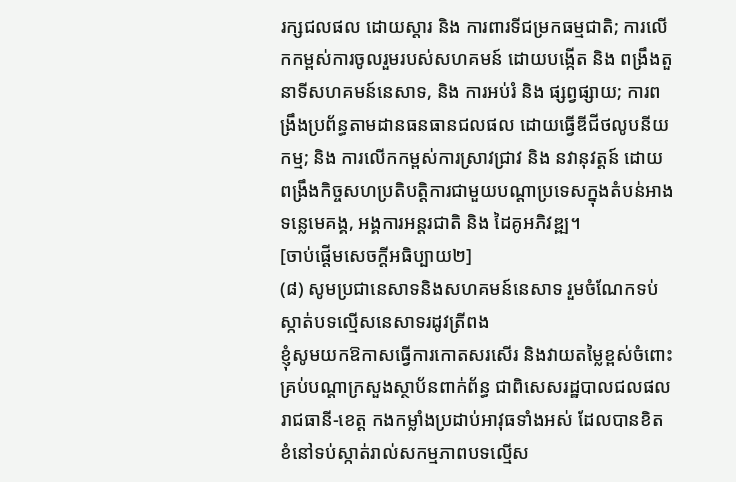រក្សជលផល ដោយស្តារ និង ការពារទីជម្រកធម្មជាតិ; ការលើកកម្ពស់ការចូលរួមរបស់សហគមន៍ ដោយបង្កើត និង ពង្រឹងតួនាទីសហគមន៍នេសាទ, និង ការអប់រំ និង ផ្សព្វផ្សាយ; ការពង្រឹងប្រព័ន្ធតាមដានធនធានជលផល ដោយធ្វើឌីជីថលូបនីយកម្ម; និង ការលើកកម្ពស់ការស្រាវជ្រាវ និង នវានុវត្តន៍ ដោយពង្រឹងកិច្ចសហប្រតិបត្តិការជាមួយបណ្តាប្រទេសក្នុងតំបន់អាងទន្លេមេគង្គ, អង្គការអន្តរជាតិ និង ដៃគូអភិវឌ្ឍ។
[ចាប់ផ្ដើមសេចក្ដីអធិប្បាយ២]
(៨) សូមប្រជានេសាទនិងសហគមន៍នេសាទ រួមចំណែកទប់ស្កាត់បទល្មើសនេសាទរដូវត្រីពង
ខ្ញុំសូមយកឱកាសធ្វើការកោតសរសើរ និងវាយតម្លៃខ្ពស់ចំពោះគ្រប់បណ្តាក្រសួងស្ថាប័នពាក់ព័ន្ធ ជាពិសេសរដ្ឋបាលជលផល រាជធានី-ខេត្ត កងកម្លាំងប្រដាប់អាវុធទាំងអស់ ដែលបានខិតខំនៅទប់ស្កាត់រាល់សកម្មភាពបទល្មើស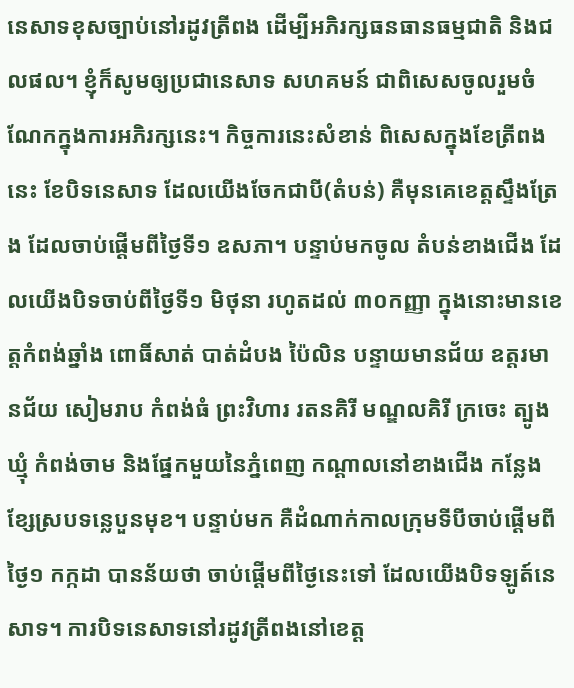នេសាទខុសច្បាប់នៅរដូវត្រីពង ដើម្បីអភិរក្សធនធានធម្មជាតិ និងជលផល។ ខ្ញុំក៏សូមឲ្យប្រជានេសាទ សហគមន៍ ជាពិសេសចូលរួមចំណែកក្នុងការអភិរក្សនេះ។ កិច្ចការនេះសំខាន់ ពិសេសក្នុងខែត្រីពងនេះ ខែបិទនេសាទ ដែលយើងចែកជាបី(តំបន់) គឺមុនគេខេត្តស្ទឹងត្រែង ដែលចាប់ផ្តើមពីថ្ងៃទី១ ឧសភា។ បន្ទាប់មកចូល តំបន់ខាងជើង ដែលយើងបិទចាប់ពីថ្ងៃទី១ មិថុនា រហូតដល់ ៣០កញ្ញា ក្នុងនោះមានខេត្តកំពង់ឆ្នាំង ពោធិ៍សាត់ បាត់ដំបង ប៉ៃលិន បន្ទាយមានជ័យ ឧត្តរមានជ័យ សៀមរាប កំពង់ធំ ព្រះវិហារ រតនគិរី មណ្ឌលគិរី ក្រចេះ ត្បូងឃ្មុំ កំពង់ចាម និងផ្នែកមួយនៃភ្នំពេញ កណ្តាលនៅខាងជើង កន្លែងខ្សែស្របទន្លេបួនមុខ។ បន្ទាប់មក គឺដំណាក់កាលក្រុមទីបីចាប់ផ្តើមពីថ្ងៃ១ កក្កដា បានន័យថា ចាប់ផ្តើមពីថ្ងៃនេះទៅ ដែលយើងបិទឡូត៍នេសាទ។ ការបិទនេសាទនៅរដូវត្រីពងនៅខេត្ត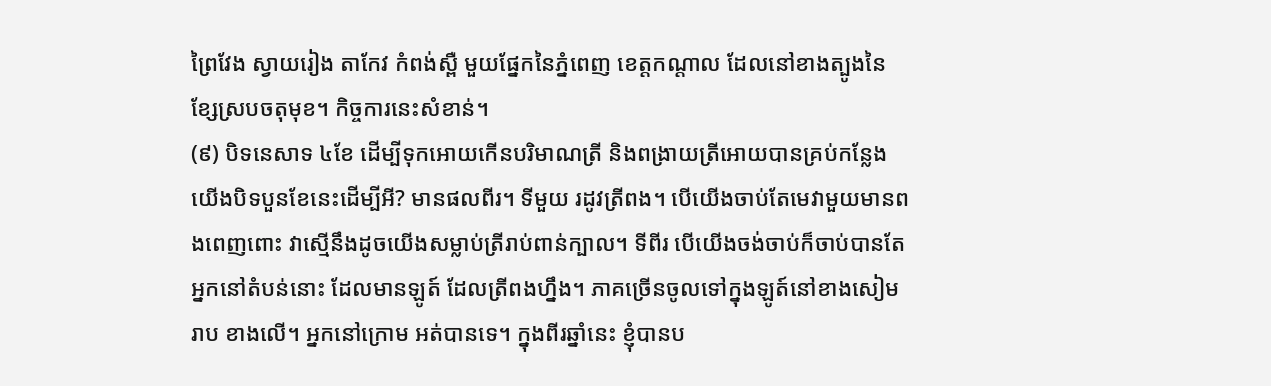ព្រៃវែង ស្វាយរៀង តាកែវ កំពង់ស្ពឺ មួយផ្នែកនៃភ្នំពេញ ខេត្តកណ្តាល ដែលនៅខាងត្បូងនៃខ្សែស្របចតុមុខ។ កិច្ចការនេះសំខាន់។
(៩) បិទនេសាទ ៤ខែ ដើម្បីទុកអោយកើនបរិមាណត្រី និងពង្រាយត្រីអោយបានគ្រប់កន្លែង
យើងបិទបួនខែនេះដើម្បីអី? មានផលពីរ។ ទីមួយ រដូវត្រីពង។ បើយើងចាប់តែមេវាមួយមានពងពេញពោះ វាស្មើនឹងដូចយើងសម្លាប់ត្រីរាប់ពាន់ក្បាល។ ទីពីរ បើយើងចង់ចាប់ក៏ចាប់បានតែអ្នកនៅតំបន់នោះ ដែលមានឡូត៍ ដែលត្រីពងហ្នឹង។ ភាគច្រើនចូលទៅក្នុងឡូត៍នៅខាងសៀមរាប ខាងលើ។ អ្នកនៅក្រោម អត់បានទេ។ ក្នុងពីរឆ្នាំនេះ ខ្ញុំបានប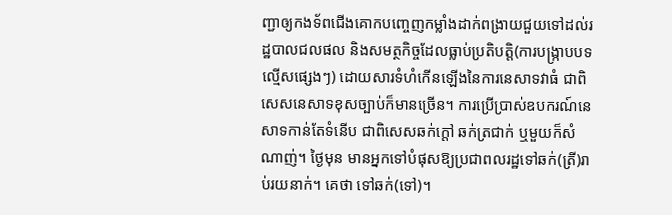ញ្ជាឲ្យកងទ័ពជើងគោកបញ្ចេញកម្លាំងដាក់ពង្រាយជួយទៅដល់រដ្ឋបាលជលផល និងសមត្ថកិច្ចដែលធ្លាប់ប្រតិបត្តិ(ការបង្រ្កាបបទល្មើសផ្សេងៗ) ដោយសារទំហំកើនឡើងនៃការនេសាទវាធំ ជាពិសេសនេសាទខុសច្បាប់ក៏មានច្រើន។ ការប្រើប្រាស់ឧបករណ៍នេសាទកាន់តែទំនើប ជាពិសេសឆក់ក្ដៅ ឆក់ត្រជាក់ ឬមួយក៏សំណាញ់។ ថ្ងៃមុន មានអ្នកទៅបំផុសឱ្យប្រជាពលរដ្ឋទៅឆក់(ត្រី)រាប់រយនាក់។ គេថា ទៅឆក់(ទៅ)។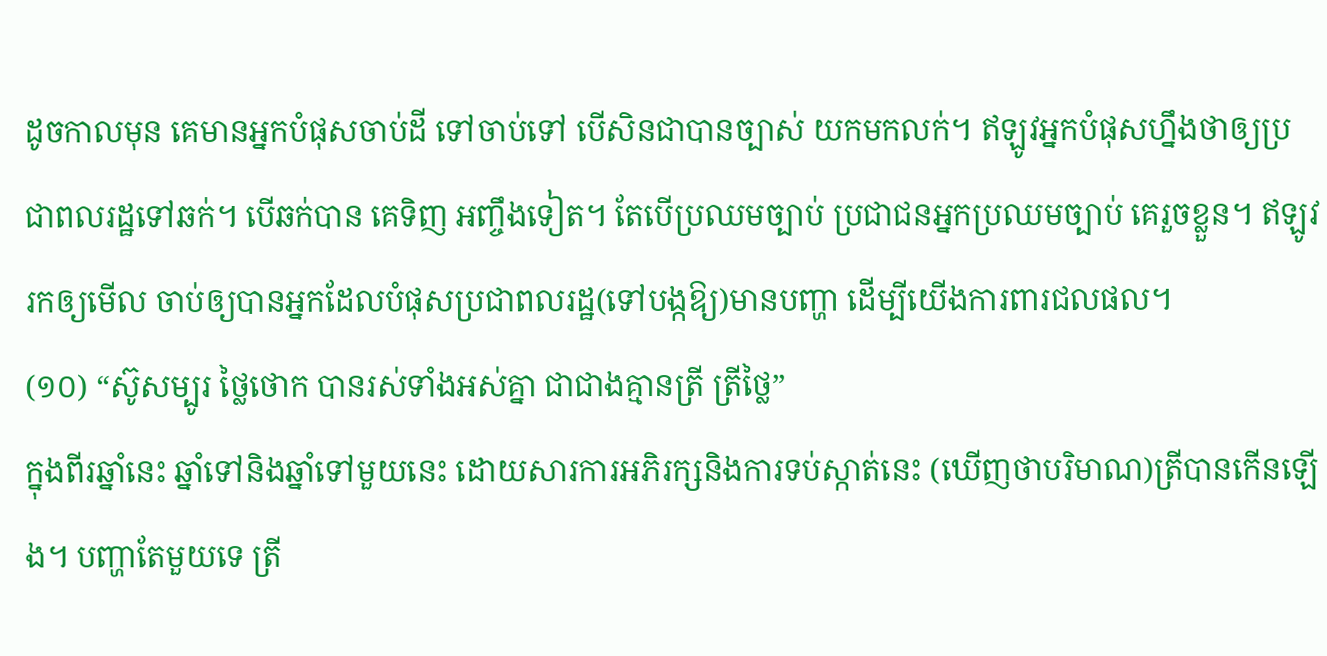ដូចកាលមុន គេមានអ្នកបំផុសចាប់ដី ទៅចាប់ទៅ បើសិនជាបានច្បាស់ យកមកលក់។ ឥឡូវអ្នកបំផុសហ្នឹងថាឲ្យប្រជាពលរដ្ឋទៅឆក់។ បើឆក់បាន គេទិញ អញ្ចឹងទៀត។ តែបើប្រឈមច្បាប់ ប្រជាជនអ្នកប្រឈមច្បាប់ គេរួចខ្លួន។ ឥឡូវរកឲ្យមើល ចាប់ឲ្យបានអ្នកដែលបំផុសប្រជាពលរដ្ឋ(ទៅបង្កឱ្យ)មានបញ្ហា ដើម្បីយើងការពារជលផល។
(១០) “ស៊ូសម្បូរ ថ្លៃថោក បានរស់ទាំងអស់គ្នា ជាជាងគ្មានត្រី ត្រីថ្លៃ”
ក្នុងពីរឆ្នាំនេះ ឆ្នាំទៅនិងឆ្នាំទៅមួយនេះ ដោយសារការអភិរក្សនិងការទប់ស្កាត់នេះ (ឃើញថាបរិមាណ)ត្រីបានកើនឡើង។ បញ្ហាតែមួយទេ ត្រី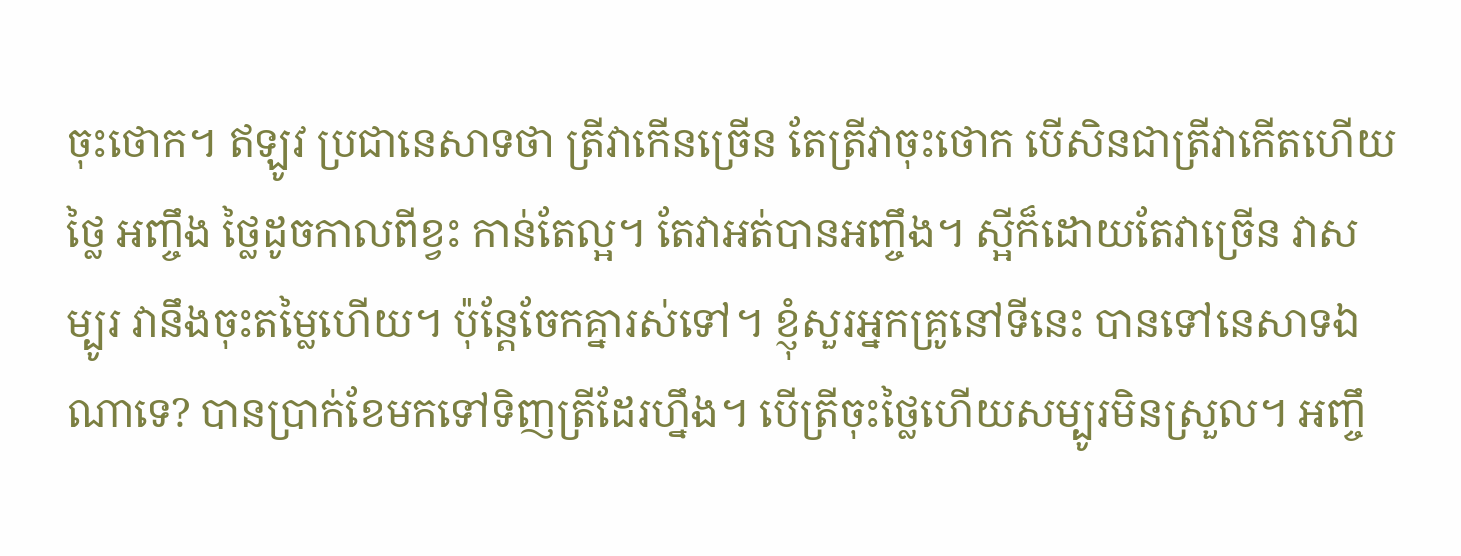ចុះថោក។ ឥឡូវ ប្រជានេសាទថា ត្រីវាកើនច្រើន តែត្រីវាចុះថោក បើសិនជាត្រីវាកើតហើយថ្លៃ អញ្ចឹង ថ្លៃដូចកាលពីខ្វះ កាន់តែល្អ។ តែវាអត់បានអញ្ចឹង។ ស្អីក៏ដោយតែវាច្រើន វាសម្បូរ វានឹងចុះតម្លៃហើយ។ ប៉ុន្តែចែកគ្នារស់ទៅ។ ខ្ញុំសួរអ្នកគ្រូនៅទីនេះ បានទៅនេសាទឯណាទេ? បានប្រាក់ខែមកទៅទិញត្រីដែរហ្នឹង។ បើត្រីចុះថ្លៃហើយសម្បូរមិនស្រួល។ អញ្ចឹ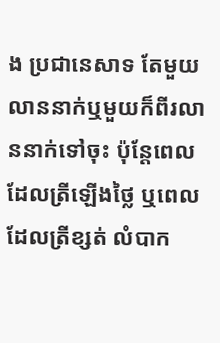ង ប្រជានេសាទ តែមួយលាននាក់ឬមួយក៏ពីរលាននាក់ទៅចុះ ប៉ុន្តែពេលដែលត្រីឡើងថ្លៃ ឬពេលដែលត្រីខ្សត់ លំបាក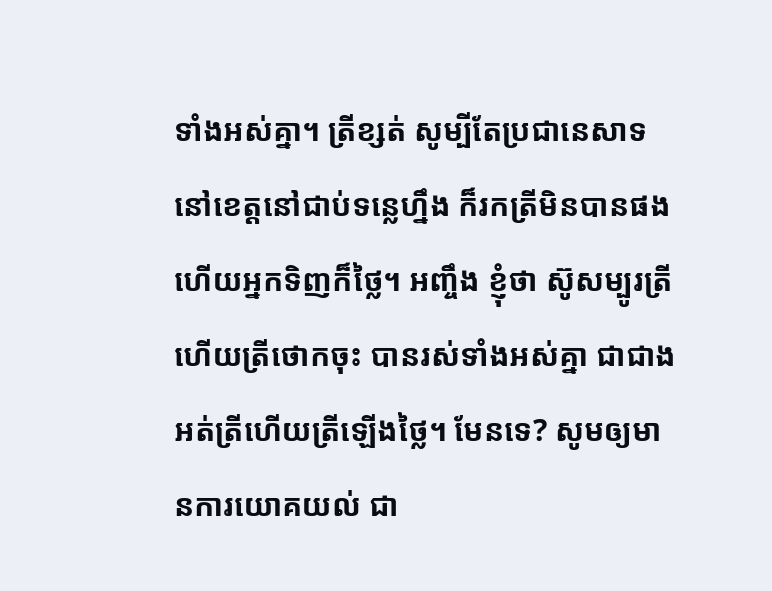ទាំងអស់គ្នា។ ត្រីខ្សត់ សូម្បីតែប្រជានេសាទនៅខេត្តនៅជាប់ទន្លេហ្នឹង ក៏រកត្រីមិនបានផង ហើយអ្នកទិញក៏ថ្លៃ។ អញ្ចឹង ខ្ញុំថា ស៊ូសម្បូរត្រី ហើយត្រីថោកចុះ បានរស់ទាំងអស់គ្នា ជាជាងអត់ត្រីហើយត្រីឡើងថ្លៃ។ មែនទេ? សូមឲ្យមានការយោគយល់ ជា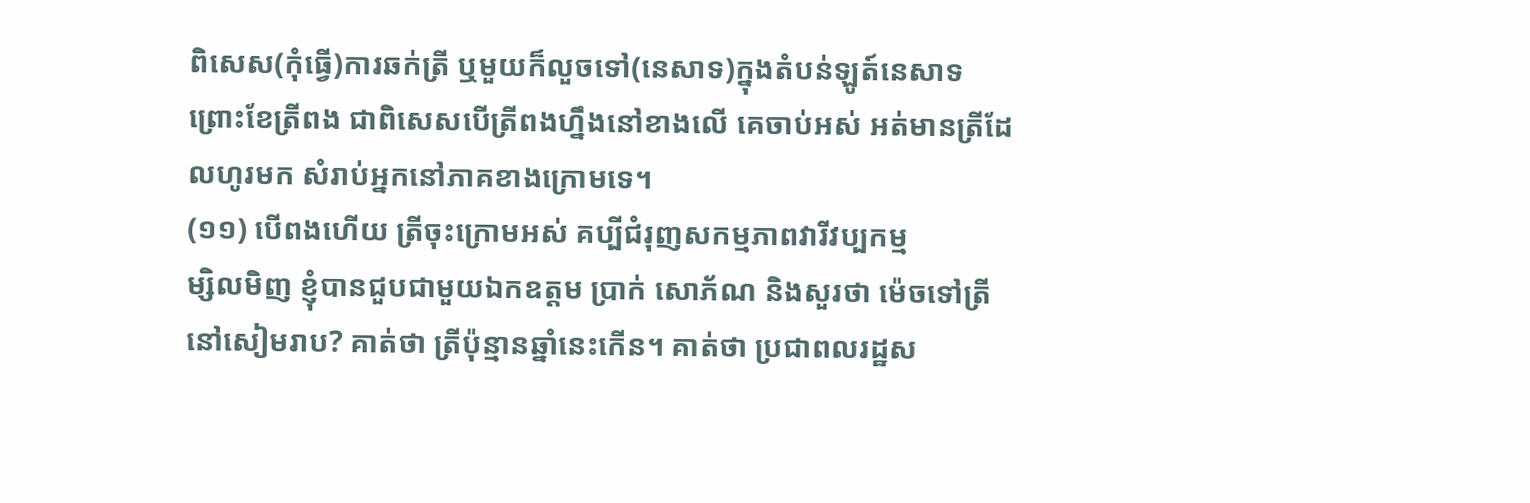ពិសេស(កុំធ្វើ)ការឆក់ត្រី ឬមួយក៏លួចទៅ(នេសាទ)ក្នុងតំបន់ឡូត៍នេសាទ ព្រោះខែត្រីពង ជាពិសេសបើត្រីពងហ្នឹងនៅខាងលើ គេចាប់អស់ អត់មានត្រីដែលហូរមក សំរាប់អ្នកនៅភាគខាងក្រោមទេ។
(១១) បើពងហើយ ត្រីចុះក្រោមអស់ គប្បីជំរុញសកម្មភាពវារីវប្បកម្ម
ម្សិលមិញ ខ្ញុំបានជួបជាមួយឯកឧត្តម ប្រាក់ សោភ័ណ និងសួរថា ម៉េចទៅត្រីនៅសៀមរាប? គាត់ថា ត្រីប៉ុន្មានឆ្នាំនេះកើន។ គាត់ថា ប្រជាពលរដ្ឋស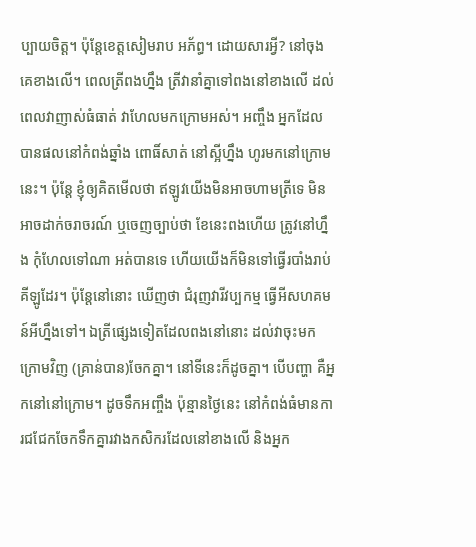ប្បាយចិត្ត។ ប៉ុន្តែខេត្តសៀមរាប អភ័ព្ធ។ ដោយសារអី្វ? នៅចុងគេខាងលើ។ ពេលត្រីពងហ្នឹង ត្រីវានាំគ្នាទៅពងនៅខាងលើ ដល់ពេលវាញាស់ធំធាត់ វាហែលមកក្រោមអស់។ អញ្ចឹង អ្នកដែលបានផលនៅកំពង់ឆ្នាំង ពោធិ៍សាត់ នៅស្អីហ្នឹង ហូរមកនៅក្រោមនេះ។ ប៉ុន្តែ ខ្ញុំឲ្យគិតមើលថា ឥឡូវយើងមិនអាចហាមត្រីទេ មិនអាចដាក់ចរាចរណ៍ ឬចេញច្បាប់ថា ខែនេះពងហើយ ត្រូវនៅហ្នឹង កុំហែលទៅណា អត់បានទេ ហើយយើងក៏មិនទៅធ្វើរបាំងរាប់គីឡូដែរ។ ប៉ុន្តែនៅនោះ ឃើញថា ជំរុញវារីវប្បកម្ម ធ្វើអីសហគមន៍អីហ្នឹងទៅ។ ឯត្រីផ្សេងទៀតដែលពងនៅនោះ ដល់វាចុះមកក្រោមវិញ (គ្រាន់បាន)ចែកគ្នា។ នៅទីនេះក៏ដូចគ្នា។ បើបញ្ហា គឺអ្នកនៅនៅក្រោម។ ដូចទឹកអញ្ចឹង ប៉ុន្មានថ្ងៃនេះ នៅកំពង់ធំមានការជជែកចែកទឹកគ្នារវាងកសិករដែលនៅខាងលើ និងអ្នក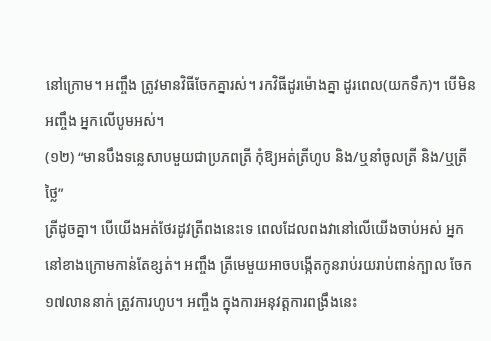នៅក្រោម។ អញ្ចឹង ត្រូវមានវិធីចែកគ្នារស់។ រកវិធីដូរម៉ោងគ្នា ដូរពេល(យកទឹក)។ បើមិនអញ្ចឹង អ្នកលើបូមអស់។
(១២) “មានបឹងទន្លេសាបមួយជាប្រភពត្រី កុំឱ្យអត់ត្រីហូប និង/ឬនាំចូលត្រី និង/ឬត្រីថ្លៃ”
ត្រីដូចគ្នា។ បើយើងអត់ថែរដូវត្រីពងនេះទេ ពេលដែលពងវានៅលើយើងចាប់អស់ អ្នកនៅខាងក្រោមកាន់តែខ្សត់។ អញ្ចឹង ត្រីមេមួយអាចបង្កើតកូនរាប់រយរាប់ពាន់ក្បាល ចែក ១៧លាននាក់ ត្រូវការហូប។ អញ្ចឹង ក្នុងការអនុវត្តការពង្រឹងនេះ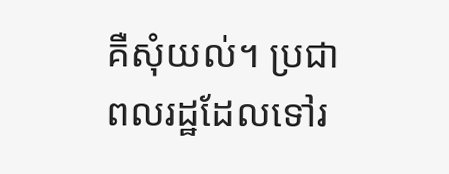គឺសុំយល់។ ប្រជាពលរដ្ឋដែលទៅរ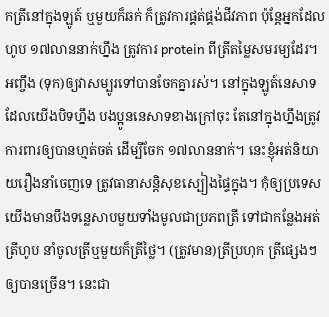កត្រីនៅក្នុងឡូត៍ ឬមួយក៏ឆក់ ក៏ត្រូវការផ្គត់ផ្គង់ជីវភាព ប៉ុន្តែអ្នកដែលហូប ១៧លាននាក់ហ្នឹង ត្រូវការ protein ពីត្រីតម្លៃសមរម្យដែរ។ អញ្ចឹង (ទុក)ឲ្យវាសម្បូរទៅបានចែកគ្នារស់។ នៅក្នុងឡូត៍នេសាទដែលយើងបិទហ្នឹង បងប្អូននេសាទខាងក្រៅចុះ តែនៅក្នុងហ្នឹងត្រូវការពារឲ្យបានហ្មត់ចត់ ដើម្បីចែក ១៧លាននាក់។ នេះខ្ញុំអត់និយាយរឿងនាំចេញទេ ត្រូវធានាសន្តិសុខស្បៀងផ្ទៃក្នុង។ កុំឲ្យប្រទេសយើងមានបឹងទន្លេសាបមួយទាំងមូលជាប្រភពត្រី ទៅជាកន្លែងអត់ត្រីហូប នាំចូលត្រីឬមួយក៏ត្រីថ្លៃ។ (ត្រូវមាន)ត្រីប្រហុក ត្រីផ្សេងៗ ឲ្យបានច្រើន។ នេះជា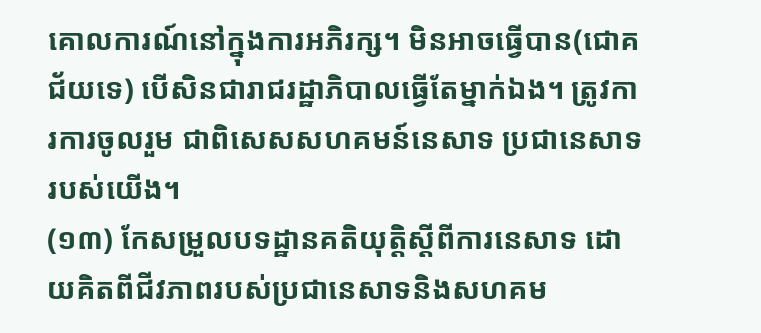គោលការណ៍នៅក្នុងការអភិរក្ស។ មិនអាចធ្វើបាន(ជោគជ័យទេ) បើសិនជារាជរដ្ឋាភិបាលធ្វើតែម្នាក់ឯង។ ត្រូវការការចូលរួម ជាពិសេសសហគមន៍នេសាទ ប្រជានេសាទរបស់យើង។
(១៣) កែសម្រួលបទដ្ឋានគតិយុត្តិស្តីពីការនេសាទ ដោយគិតពីជីវភាពរបស់ប្រជានេសាទនិងសហគម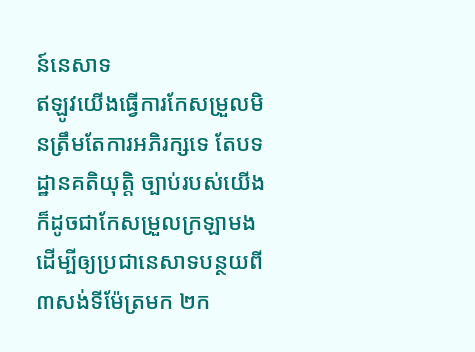ន៍នេសាទ
ឥឡូវយើងធ្វើការកែសម្រួលមិនត្រឹមតែការអភិរក្សទេ តែបទដ្ឋានគតិយុត្តិ ច្បាប់របស់យើង ក៏ដូចជាកែសម្រួលក្រឡាមង ដើម្បីឲ្យប្រជានេសាទបន្ថយពី ៣សង់ទីម៉ែត្រមក ២ក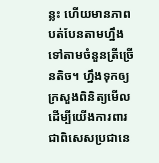ន្លះ ហើយមានភាពបត់បែនតាមហ្នឹង ទៅតាមចំនួនត្រីច្រើនតិច។ ហ្នឹងទុកឲ្យក្រសួងពិនិត្យមើល ដើម្បីយើងការពារ ជាពិសេសប្រជានេ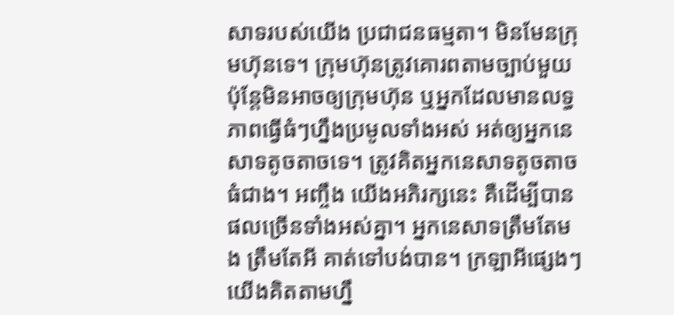សាទរបស់យើង ប្រជាជនធម្មតា។ មិនមែនក្រុមហ៊ុនទេ។ ក្រុមហ៊ុនត្រូវគោរពតាមច្បាប់មួយ ប៉ុន្តែមិនអាចឲ្យក្រុមហ៊ុន ឬអ្នកដែលមានលទ្ធភាពធ្វើធំៗហ្នឹងប្រមូលទាំងអស់ អត់ឲ្យអ្នកនេសាទតូចតាចទេ។ ត្រូវគិតអ្នកនេសាទតូចតាចធំជាង។ អញ្ចឹង យើងអភិរក្សនេះ គឺដើម្បីបានផលច្រើនទាំងអស់គ្នា។ អ្នកនេសាទត្រឹមតែមង ត្រឹមតែអី គាត់ទៅបង់បាន។ ក្រឡាអីផ្សេងៗ យើងគិតតាមហ្នឹ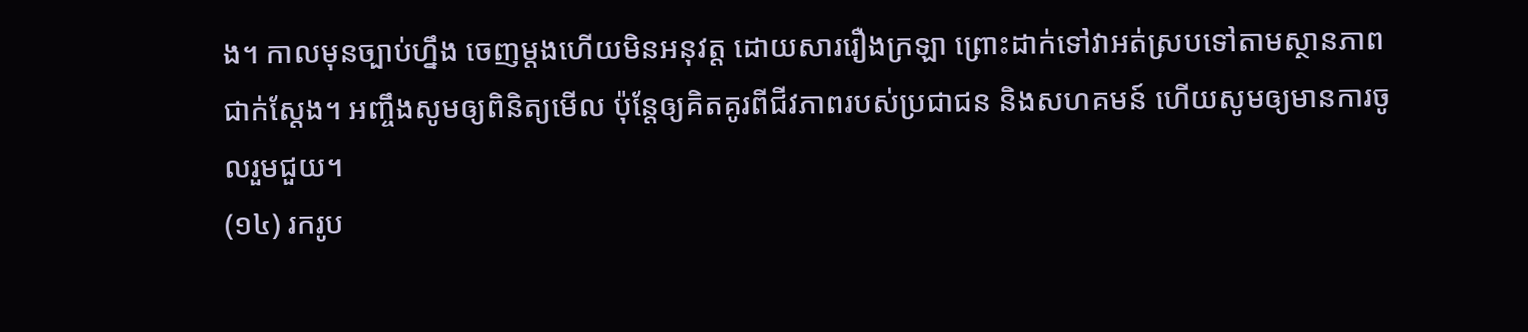ង។ កាលមុនច្បាប់ហ្នឹង ចេញម្តងហើយមិនអនុវត្ត ដោយសាររឿងក្រឡា ព្រោះដាក់ទៅវាអត់ស្របទៅតាមស្ថានភាពជាក់ស្តែង។ អញ្ចឹងសូមឲ្យពិនិត្យមើល ប៉ុន្តែឲ្យគិតគូរពីជីវភាពរបស់ប្រជាជន និងសហគមន៍ ហើយសូមឲ្យមានការចូលរួមជួយ។
(១៤) រករូប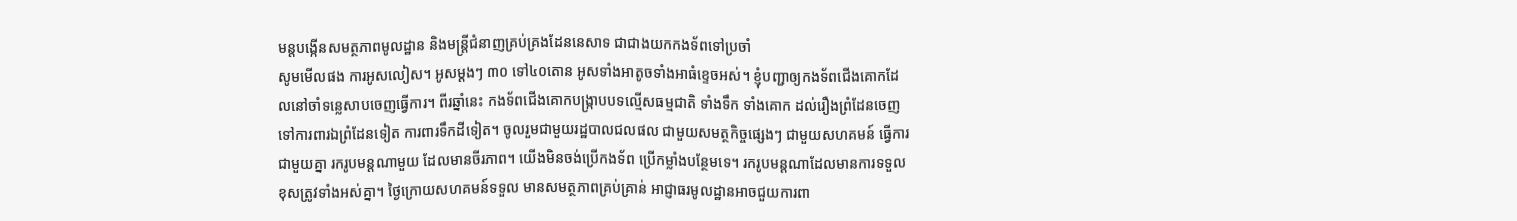មន្តបង្កើនសមត្ថភាពមូលដ្ឋាន និងមន្ត្រីជំនាញគ្រប់គ្រងដែននេសាទ ជាជាងយកកងទ័ពទៅប្រចាំ
សូមមើលផង ការអូសលៀស។ អូសម្តងៗ ៣០ ទៅ៤០តោន អូសទាំងអាតូចទាំងអាធំខ្ទេចអស់។ ខ្ញុំបញ្ជាឲ្យកងទ័ពជើងគោកដែលនៅចាំទន្លេសាបចេញធ្វើការ។ ពីរឆ្នាំនេះ កងទ័ពជើងគោកបង្ក្រាបបទល្មើសធម្មជាតិ ទាំងទឹក ទាំងគោក ដល់រឿងព្រំដែនចេញទៅការពារឯព្រំដែនទៀត ការពារទឹកដីទៀត។ ចូលរួមជាមួយរដ្ឋបាលជលផល ជាមួយសមត្ថកិច្ចផ្សេងៗ ជាមួយសហគមន៍ ធ្វើការជាមួយគ្នា រករូបមន្តណាមួយ ដែលមានចីរភាព។ យើងមិនចង់ប្រើកងទ័ព ប្រើកម្លាំងបន្ថែមទេ។ រករូបមន្តណាដែលមានការទទួលខុសត្រូវទាំងអស់គ្នា។ ថ្ងៃក្រោយសហគមន៍ទទួល មានសមត្ថភាពគ្រប់គ្រាន់ អាជ្ញាធរមូលដ្ឋានអាចជួយការពា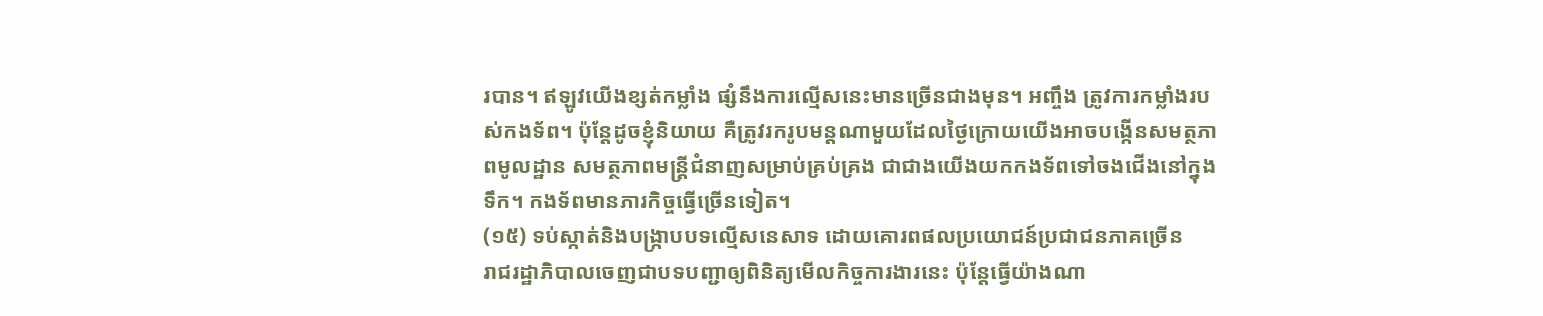របាន។ ឥឡូវយើងខ្សត់កម្លាំង ផ្សំនឹងការល្មើសនេះមានច្រើនជាងមុន។ អញ្ចឹង ត្រូវការកម្លាំងរបស់កងទ័ព។ ប៉ុន្តែដូចខ្ញុំនិយាយ គឺត្រូវរករូបមន្តណាមួយដែលថ្ងៃក្រោយយើងអាចបង្កើនសមត្ថភាពមូលដ្ឋាន សមត្ថភាពមន្ត្រីជំនាញសម្រាប់គ្រប់គ្រង ជាជាងយើងយកកងទ័ពទៅចងជើងនៅក្នុងទឹក។ កងទ័ពមានភារកិច្ចធ្វើច្រើនទៀត។
(១៥) ទប់ស្កាត់និងបង្ក្រាបបទល្មើសនេសាទ ដោយគោរពផលប្រយោជន៍ប្រជាជនភាគច្រើន
រាជរដ្ឋាភិបាលចេញជាបទបញ្ជាឲ្យពិនិត្យមើលកិច្ចការងារនេះ ប៉ុន្តែធ្វើយ៉ាងណា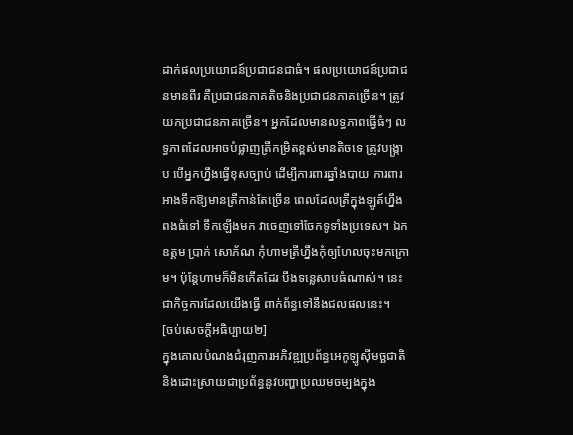ដាក់ផលប្រយោជន៍ប្រជាជនជាធំ។ ផលប្រយោជន៍ប្រជាជនមានពីរ គឺប្រជាជនភាគតិចនិងប្រជាជនភាគច្រើន។ ត្រូវយកប្រជាជនភាគច្រើន។ អ្នកដែលមានលទ្ធភាពធ្វើធំៗ លទ្ធភាពដែលអាចបំផ្លាញត្រីកម្រិតខ្ពស់មានតិចទេ ត្រូវបង្ក្រាប បើអ្នកហ្នឹងធ្វើខុសច្បាប់ ដើម្បីការពារឆ្នាំងបាយ ការពារអាងទឹកឱ្យមានត្រីកាន់តែច្រើន ពេលដែលត្រីក្នុងឡូត៍ហ្នឹងពងធំទៅ ទឹកឡើងមក វាចេញទៅចែកទូទាំងប្រទេស។ ឯកឧត្តម ប្រាក់ សោភ័ណ កុំហាមត្រីហ្នឹងកុំឲ្យហែលចុះមកក្រោម។ ប៉ុន្តែហាមក៏មិនកើតដែរ បឹងទន្លេសាបធំណាស់។ នេះជាកិច្ចការដែលយើងធ្វើ ពាក់ព័ន្ធទៅនឹងជលផលនេះ។
[ចប់សេចក្ដីអធិប្បាយ២]
ក្នុងគោលបំណងជំរុញការអភិវឌ្ឍប្រព័ន្ធអេកូឡូស៊ីមច្ឆជាតិ និងដោះស្រាយជាប្រព័ន្ធនូវបញ្ហាប្រឈមចម្បងក្នុង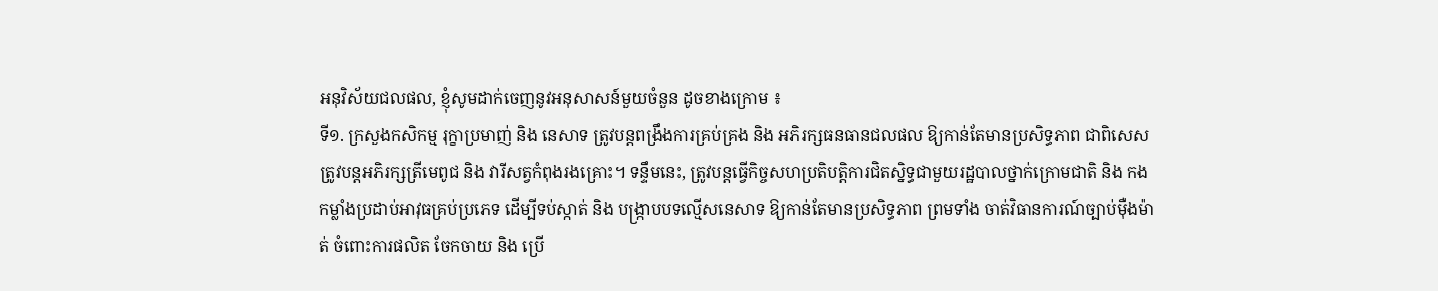អនុវិស័យជលផល, ខ្ញុំសូមដាក់ចេញនូវអនុសាសន៍មួយចំនួន ដូចខាងក្រោម ៖
ទី១. ក្រសួងកសិកម្ម រុក្ខាប្រមាញ់ និង នេសាទ ត្រូវបន្តពង្រឹងការគ្រប់គ្រង និង អភិរក្សធនធានជលផល ឱ្យកាន់តែមានប្រសិទ្ធភាព ជាពិសេស ត្រូវបន្តអភិរក្សត្រីមេពូជ និង វារីសត្វកំពុងរងគ្រោះ។ ទន្ទឹមនេះ, ត្រូវបន្តធ្វើកិច្ចសហប្រតិបត្តិការជិតស្និទ្ធជាមួយរដ្ឋបាលថ្នាក់ក្រោមជាតិ និង កងកម្លាំងប្រដាប់អាវុធគ្រប់ប្រភេទ ដើម្បីទប់ស្កាត់ និង បង្ក្រាបបទល្មើសនេសាទ ឱ្យកាន់តែមានប្រសិទ្ធភាព ព្រមទាំង ចាត់វិធានការណ៍ច្បាប់ម៉ឺងម៉ាត់ ចំពោះការផលិត ចែកចាយ និង ប្រើ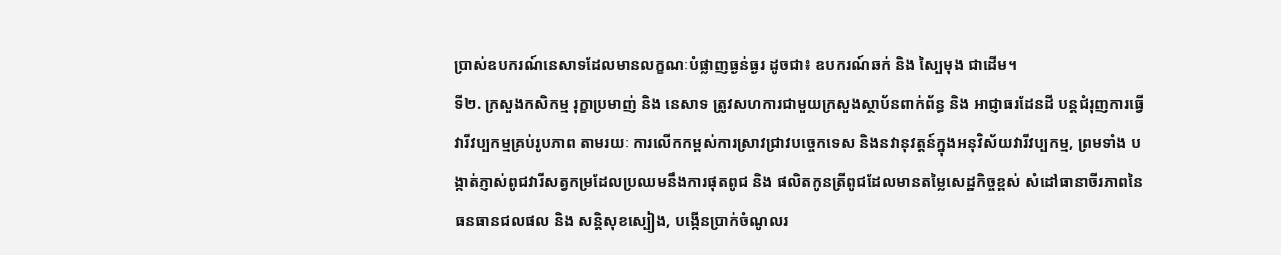ប្រាស់ឧបករណ៍នេសាទដែលមានលក្ខណៈបំផ្លាញធ្ងន់ធ្ងរ ដូចជា៖ ឧបករណ៍ឆក់ និង ស្បៃមុង ជាដើម។
ទី២. ក្រសួងកសិកម្ម រុក្ខាប្រមាញ់ និង នេសាទ ត្រូវសហការជាមួយក្រសួងស្ថាប័នពាក់ព័ន្ធ និង អាជ្ញាធរដែនដី បន្តជំរុញការធ្វើវារីវប្បកម្មគ្រប់រូបភាព តាមរយៈ ការលើកកម្ពស់ការស្រាវជ្រាវបច្ចេកទេស និងនវានុវត្តន៍ក្នុងអនុវិស័យវារីវប្បកម្ម, ព្រមទាំង បង្កាត់ភ្ញាស់ពូជវារីសត្វកម្រដែលប្រឈមនឹងការផុតពូជ និង ផលិតកូនត្រីពូជដែលមានតម្លៃសេដ្ឋកិច្ចខ្ពស់ សំដៅធានាចីរភាពនៃធនធានជលផល និង សន្តិសុខស្បៀង, បង្កើនប្រាក់ចំណូលរ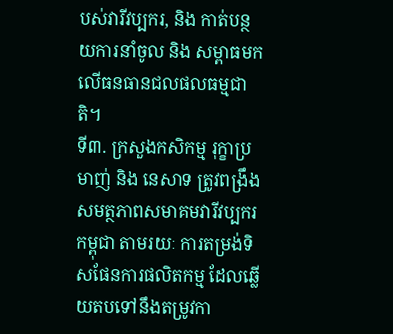បស់វារីវប្បករ, និង កាត់បន្ថយការនាំចូល និង សម្ពាធមកលើធនធានជលផលធម្មជាតិ។
ទី៣. ក្រសួងកសិកម្ម រុក្ខាប្រមាញ់ និង នេសាទ ត្រូវពង្រឹងសមត្ថភាពសមាគមវារីវប្បករកម្ពុជា តាមរយៈ ការតម្រង់ទិសផែនការផលិតកម្ម ដែលឆ្លើយតបទៅនឹងតម្រូវកា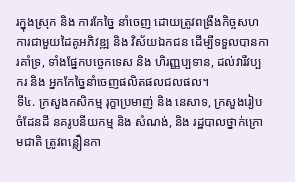រក្នុងស្រុក និង ការកែច្នៃ នាំចេញ ដោយត្រូវពង្រឹងកិច្ចសហការជាមួយដៃគូអភិវឌ្ឍ និង វិស័យឯកជន ដើម្បីទទួលបានការគាំទ្រ, ទាំងផ្នែកបច្ចេកទេស និង ហិរញ្ញប្បទាន, ដល់វារីវប្បករ និង អ្នកកែច្នៃនាំចេញផលិតផលជលផល។
ទី៤. ក្រសួងកសិកម្ម រុក្ខាប្រមាញ់ និង នេសាទ, ក្រសួងរៀបចំដែនដី នគរូបនីយកម្ម និង សំណង់, និង រដ្ឋបាលថ្នាក់ក្រោមជាតិ ត្រូវពន្លឿនកា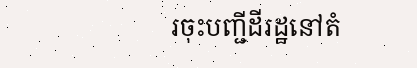រចុះបញ្ជីដីរដ្ឋនៅតំ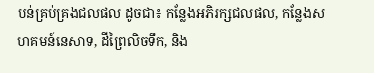បន់គ្រប់គ្រងជលផល ដូចជា៖ កន្លែងអភិរក្សជលផល, កន្លែងសហគមន៍នេសាទ, ដីព្រៃលិចទឹក, និង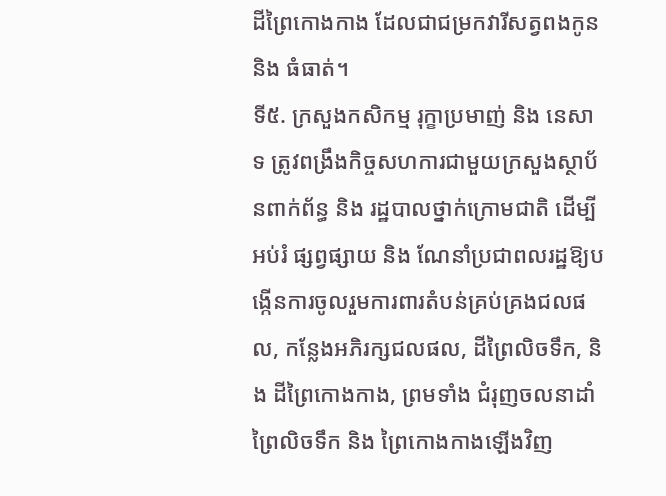ដីព្រៃកោងកាង ដែលជាជម្រកវារីសត្វពងកូន និង ធំធាត់។
ទី៥. ក្រសួងកសិកម្ម រុក្ខាប្រមាញ់ និង នេសាទ ត្រូវពង្រឹងកិច្ចសហការជាមួយក្រសួងស្ថាប័នពាក់ព័ន្ធ និង រដ្ឋបាលថ្នាក់ក្រោមជាតិ ដើម្បីអប់រំ ផ្សព្វផ្សាយ និង ណែនាំប្រជាពលរដ្ឋឱ្យបង្កើនការចូលរួមការពារតំបន់គ្រប់គ្រងជលផល, កន្លែងអភិរក្សជលផល, ដីព្រៃលិចទឹក, និង ដីព្រៃកោងកាង, ព្រមទាំង ជំរុញចលនាដាំព្រៃលិចទឹក និង ព្រៃកោងកាងឡើងវិញ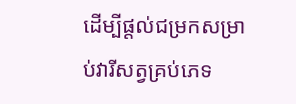ដើម្បីផ្តល់ជម្រកសម្រាប់វារីសត្វគ្រប់ភេទ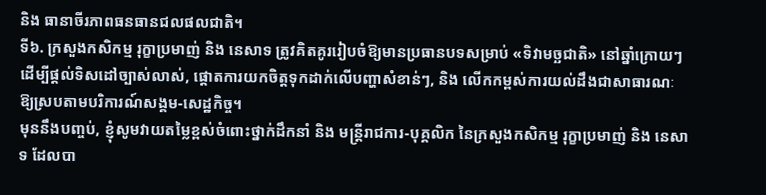និង ធានាចីរភាពធនធានជលផលជាតិ។
ទី៦. ក្រសួងកសិកម្ម រុក្ខាប្រមាញ់ និង នេសាទ ត្រូវគិតគូររៀបចំឱ្យមានប្រធានបទសម្រាប់ «ទិវាមច្ឆជាតិ» នៅឆ្នាំក្រោយៗ ដើម្បីផ្ដល់ទិសដៅច្បាស់លាស់, ផ្តោតការយកចិត្តទុកដាក់លើបញ្ហាសំខាន់ៗ, និង លើកកម្ពស់ការយល់ដឹងជាសាធារណៈ ឱ្យស្របតាមបរិការណ៍សង្គម-សេដ្ឋកិច្ច។
មុននឹងបញ្ចប់, ខ្ញុំសូមវាយតម្លៃខ្ពស់ចំពោះថ្នាក់ដឹកនាំ និង មន្រ្តីរាជការ-បុគ្គលិក នៃក្រសួងកសិកម្ម រុក្ខាប្រមាញ់ និង នេសាទ ដែលបា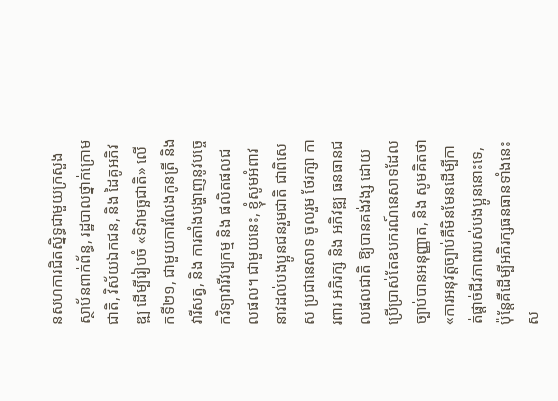នសហការជិតស្និទ្ធជាមួយក្រសួងស្ថាប័នពាក់ព័ន្ធ, រដ្ឋបាលថ្នាក់ក្រោមជាតិ, វិស័យឯកជន, និង ដៃគូអភិវឌ្ឍ ដើម្បីរៀបចំ «ទិវាមច្ឆជាតិ» លើកទី២១, ជាមួយការលែងកូនត្រី និង វារីសត្វ, និង ការតាំងបង្ហាញនូវបច្ចេកវិទ្យាវារីវប្បកម្ម និង ផលិតផលជលផល។ ជាមួយនេះ, ខ្ញុំសូមអំពាវនាវដល់បងប្អូនជនរួមជាតិ ជាពិសេស ប្រជានេសាទ ចូលរួម ថែរក្សា ការពារ អភិរក្ស និង អភិវឌ្ឍ ធនធានជលផលជាតិ ឱ្យបានគង់វង្ស ដោយប្រើប្រាស់តែឧបករណ៍នេសាទដែលច្បាប់បានអនុញ្ញាត, និង សូមគិតថា «ការអនុវត្តច្បាប់គឺមិនមែនដើម្បីកាត់ផ្តាច់ជីវភាពរបស់បងប្អូននោះទេ, ប៉ុន្តែគឺដើម្បីអភិរក្សធនធានទាំងនេះ ស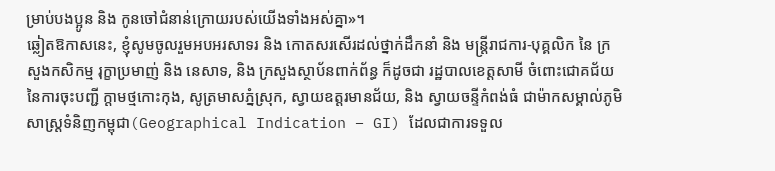ម្រាប់បងប្អូន និង កូនចៅជំនាន់ក្រោយរបស់យើងទាំងអស់គ្នា»។
ឆ្លៀតឱកាសនេះ, ខ្ញុំសូមចូលរួមអបអរសាទរ និង កោតសរសើរដល់ថ្នាក់ដឹកនាំ និង មន្រ្តីរាជការ-បុគ្គលិក នៃ ក្រសួងកសិកម្ម រុក្ខាប្រមាញ់ និង នេសាទ, និង ក្រសួងស្ថាប័នពាក់ព័ន្ធ ក៏ដូចជា រដ្ឋបាលខេត្តសាមី ចំពោះជោគជ័យនៃការចុះបញ្ជី ក្តាមថ្មកោះកុង, សូត្រមាសភ្នំស្រុក, ស្វាយឧត្តរមានជ័យ, និង ស្វាយចន្ទីកំពង់ធំ ជាម៉ាកសម្គាល់ភូមិសាស្រ្តទំនិញកម្ពុជា(Geographical Indication – GI) ដែលជាការទទួល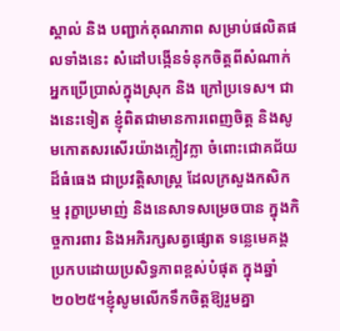ស្គាល់ និង បញ្ជាក់គុណភាព សម្រាប់ផលិតផលទាំងនេះ សំដៅបង្កើនទំនុកចិត្តពីសំណាក់អ្នកប្រើប្រាស់ក្នុងស្រុក និង ក្រៅប្រទេស។ ជាងនេះទៀត ខ្ញុំពិតជាមានការពេញចិត្ត និងសូមកោតសរសើរយ៉ាងក្លៀវក្លា ចំពោះជោគជ័យដ៏ធំធេង ជាប្រវត្តិសាស្ត្រ ដែលក្រសួងកសិកម្ម រុក្ខាប្រមាញ់ និងនេសាទសម្រេចបាន ក្នុងកិច្ចការពារ និងអភិរក្សសត្វផ្សោត ទន្លេមេគង្គប្រកបដោយប្រសិទ្ធភាពខ្ពស់បំផុត ក្នុងឆ្នាំ២០២៥។ខ្ញុំសូមលើកទឹកចិត្តឱ្យរួមគ្នា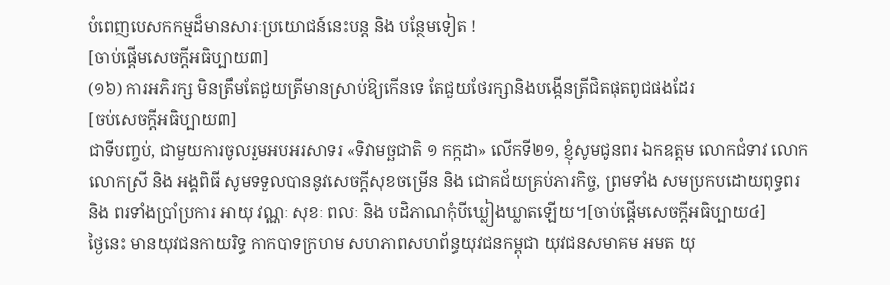បំពេញបេសកកម្មដ៏មានសារៈប្រយោជន៍នេះបន្ត និង បន្ថែមទៀត !
[ចាប់ផ្ដើមសេចក្ដីអធិប្បាយ៣]
(១៦) ការអភិរក្ស មិនត្រឹមតែជួយត្រីមានស្រាប់ឱ្យកើនទេ តែជួយថែរក្សានិងបង្កើនត្រីជិតផុតពូជផងដែរ
[ចប់សេចក្ដីអធិប្បាយ៣]
ជាទីបញ្ចប់, ជាមួយការចូលរួមអបអរសាទរ «ទិវាមច្ឆជាតិ ១ កក្កដា» លើកទី២១, ខ្ញុំសូមជូនពរ ឯកឧត្តម លោកជំទាវ លោក លោកស្រី និង អង្គពិធី សូមទទួលបាននូវសេចក្ដីសុខចម្រើន និង ជោគជ័យគ្រប់ភារកិច្ច, ព្រមទាំង សមប្រកបដោយពុទ្ធពរ និង ពរទាំងប្រាំប្រការ អាយុ វណ្ណៈ សុខៈ ពលៈ និង បដិភាណកុំបីឃ្លៀងឃ្លាតឡើយ។[ចាប់ផ្ដើមសេចក្ដីអធិប្បាយ៤]
ថ្ងៃនេះ មានយុវជនកាយរិទ្ធ កាកបាទក្រហម សហភាពសហព័ន្ធយុវជនកម្ពុជា យុវជនសមាគម អមត យុ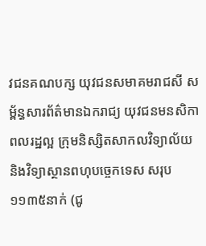វជនគណបក្ស យុវជនសមាគមរាជសី សម្ព័ន្ធសារព័ត៌មានឯករាជ្យ យុវជនមនសិកាពលរដ្ឋល្អ ក្រុមនិស្សិតសាកលវិទ្យាល័យ និងវិទ្យាស្ថានពហុបច្ចេកទេស សរុប ១១៣៥នាក់ (ជូ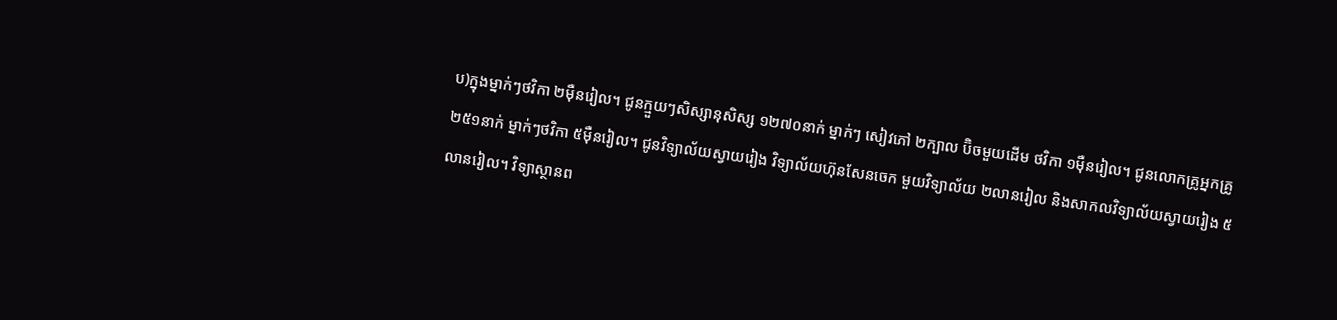ប)ក្នុងម្នាក់ៗថវិកា ២ម៉ឺនរៀល។ ជូនក្មួយៗសិស្សានុសិស្ស ១២៧០នាក់ ម្នាក់ៗ សៀវភៅ ២ក្បាល ប៊ិចមួយដើម ថវិកា ១ម៉ឺនរៀល។ ជូនលោកគ្រូអ្នកគ្រូ ២៥១នាក់ ម្នាក់ៗថវិកា ៥ម៉ឺនរៀល។ ជូនវិទ្យាល័យស្វាយរៀង វិទ្យាល័យហ៊ុនសែនចេក មួយវិទ្យាល័យ ២លានរៀល និងសាកលវិទ្យាល័យស្វាយរៀង ៥លានរៀល។ វិទ្យាស្ថានព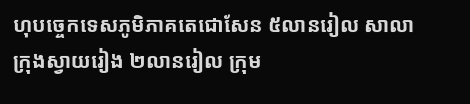ហុបច្ចេកទេសភូមិភាគតេជោសែន ៥លានរៀល សាលាក្រុងស្វាយរៀង ២លានរៀល ក្រុម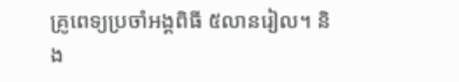គ្រូពេទ្យប្រចាំអង្គពិធី ៥លានរៀល។ និង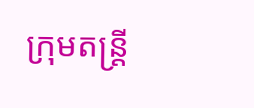ក្រុមតន្រ្តី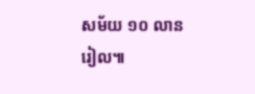សម័យ ១០ លានរៀល៕